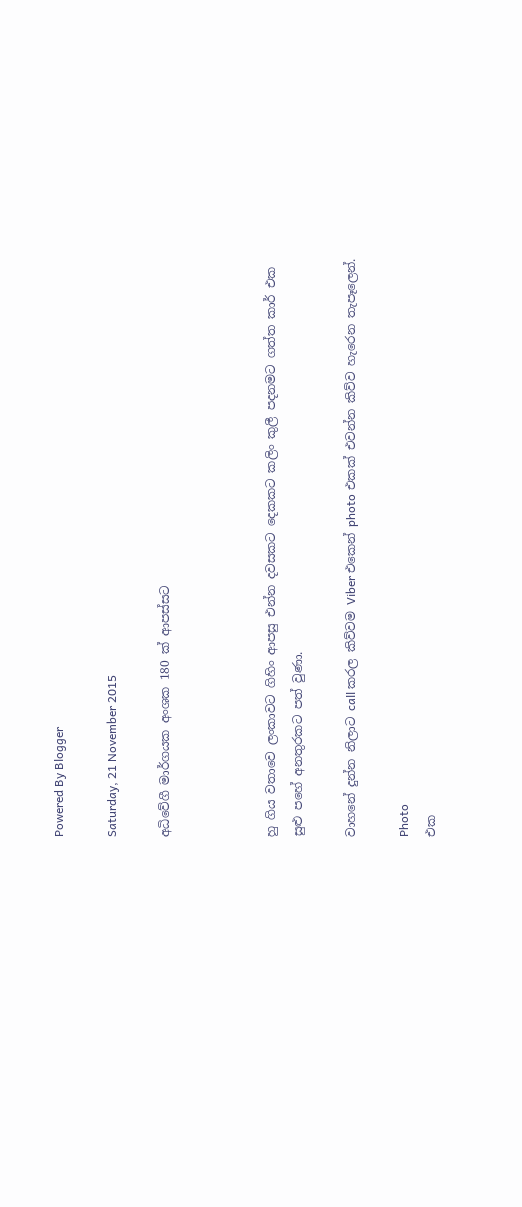Powered By Blogger

Saturday, 21 November 2015

අධිවේගී මාර්ගයක අංශක 180 ක් ආපස්සට



හු ගිය වතාවෙ ලංකාවට ගිහිං ආපසු එන්න දවසකට දෙකකට කලිං කුලී පදනමට ගත්ත කාර් එක සුළු පහේ අනතුරකට පත් වුණා.

වාහනේ දුන්න නිලාට call කරල කිව්වම Viber එකෙන් photo එකක් එවන්න කිව්ව හැරෙන තැපෑලෙන්.

Photo
එක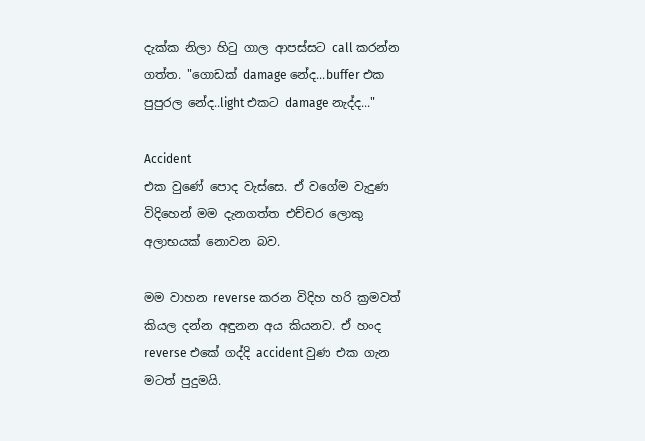දැක්ක නිලා හිටු ගාල ආපස්සට call කරන්න ගත්ත. "ගොඩක් damage නේද...buffer එක පුපුරල නේද..light එකට damage නැද්ද..."

Accident
එක වුණේ පොද වැස්සෙ. ඒ වගේම වැදුණ විදිහෙන් මම දැනගත්ත එච්චර ලොකු අලාභයක් නොවන බව.

මම වාහන reverse කරන විදිහ හරි ක්‍රමවත් කියල දන්න අඳුනන අය කියනව. ඒ හංද reverse එකේ ගද්දි accident වුණ එක ගැන මටත් පුදුමයි.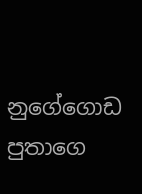නුගේගොඩ පුතාගෙ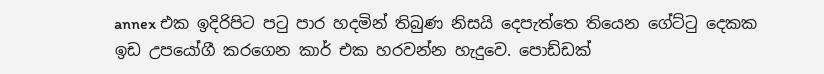annex එක ඉදිරිපිට පටු පාර හදමින් තිබුණ නිසයි දෙපැත්තෙ තියෙන ගේට්ටු දෙකක ඉඩ උපයෝගී කරගෙන කාර් එක හරවන්න හැදුවෙ. පොඩ්ඩක්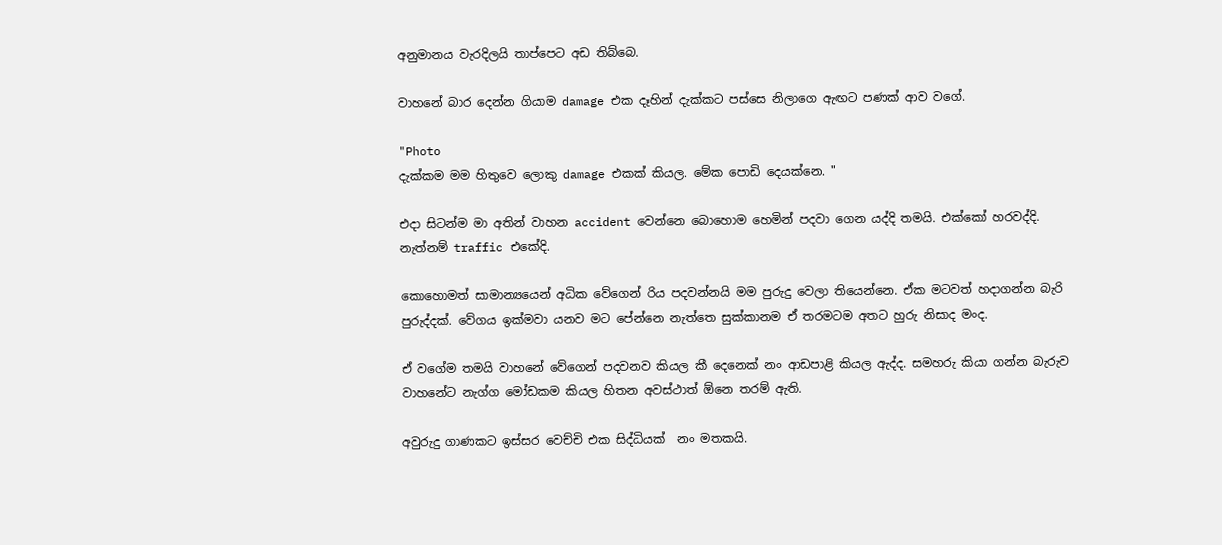අනුමානය වැරදිලයි තාප්පෙට අඩ තිබ්බෙ.

වාහනේ බාර දෙන්න ගියාම damage එක දෑහින් දැක්කට පස්සෙ නිලාගෙ ඇඟට පණක් ආව වගේ.

"Photo
දැක්කම මම හිතුවෙ ලොකු damage එකක් කියල. මේක පොඩි දෙයක්නෙ. "

එදා සිටන්ම මා අතින් වාහන accident වෙන්නෙ බොහොම හෙමින් පදවා ගෙන යද්දි තමයි. එක්කෝ හරවද්දි. නැත්නම් traffic එකේදි.

කොහොමත් සාමාන්‍යයෙන් අධික වේගෙන් රිය පදවන්නයි මම පුරුදු වෙලා තියෙන්නෙ. ඒක මටවත් හදාගන්න බැරි පුරුද්දක්. වේගය ඉක්මවා යනව මට පේන්නෙ නැත්තෙ සුක්කානම ඒ තරමටම අතට හුරු නිසාද මංද.

ඒ වගේම තමයි වාහනේ වේගෙන් පදවනව කියල කී දෙනෙක් නං ආඩපාළි කියල ඇද්ද. සමහරු කියා ගන්න බැරුව වාහනේට නැග්ග මෝඩකම කියල හිතන අවස්ථාත් ඕනෙ තරම් ඇති.

අවුරුදු ගාණකට ඉස්සර වෙච්චි එක සිද්ධියක්  නං මතකයි.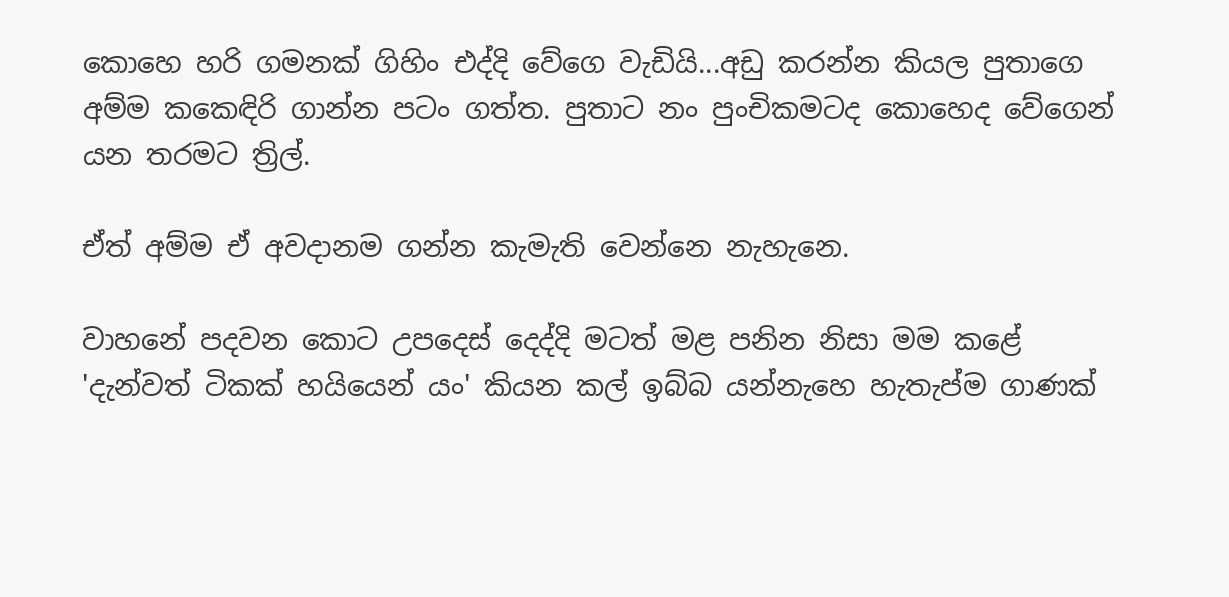කොහෙ හරි ගමනක් ගිහිං එද්දි වේගෙ වැඩියි...අඩු කරන්න කියල පුතාගෙ අම්ම කකෙඳිරි ගාන්න පටං ගත්ත. පුතාට නං පුංචිකමටද කොහෙද වේගෙන් යන තරමට ත්‍රිල්.

ඒත් අම්ම ඒ අවදානම ගන්න කැමැති වෙන්නෙ නැහැනෙ.

වාහනේ පදවන කොට උපදෙස් දෙද්දි මටත් මළ පනින නිසා මම කළේ 'දැන්වත් ටිකක් හයියෙන් යං' කියන කල් ඉබ්බ යන්නැහෙ හැතැප්ම ගාණක්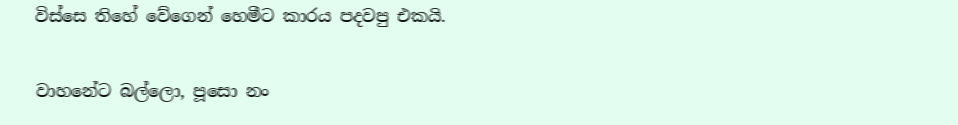විස්සෙ තිහේ වේගෙන් හෙමීට කාරය පදවපු එකයි.

වාහනේට බල්ලො, පූසො නං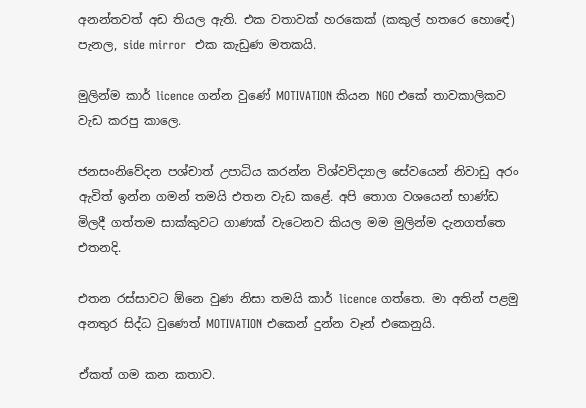අනන්තවත් අඩ තියල ඇති. එක වතාවක් හරකෙක් (කකුල් හතරෙ හො‍ඳේ) පැනල, side mirror  එක කැඩුණ මතකයි.

මුලින්ම කාර් licence ගන්න වුණේ MOTIVATION කියන NGO එකේ තාවකාලිකව වැඩ කරපු කාලෙ.

ජනසංනිවේදන පශ්චාත් උපාධිය කරන්න විශ්වවිද්‍යාල සේවයෙන් නිවාඩු අරං ඇවිත් ඉන්න ගමන් තමයි එතන වැඩ කළේ. අපි තොග වශයෙන් භාණ්ඩ මිලදී ගත්තම සාක්කුවට ගාණක් වැටෙනව කියල මම මුලින්ම දැනගත්තෙ එතනදි.

එතන රස්සාවට ඕනෙ වුණ නිසා තමයි කාර් licence ගත්තෙ. මා අතින් පළමු අනතුර සිද්ධ වුණෙත් MOTIVATION එකෙන් දුන්න වෑන් එකෙනුයි.

ඒකත් ගම කන කතාව.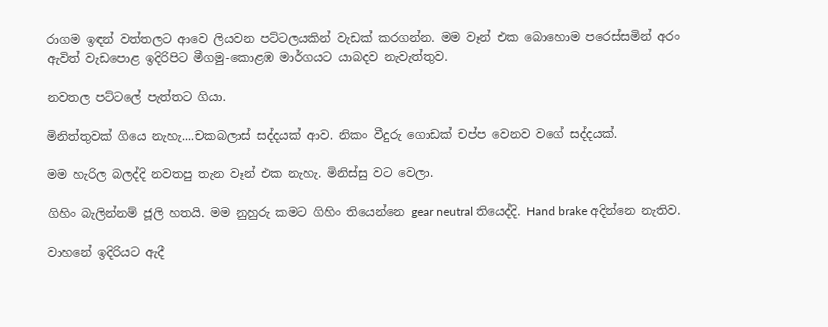රාගම ඉඳන් වත්තලට ආවෙ ලියවන පට්ටලයකින් වැඩක් කරගන්න. මම වෑන් එක බොහොම පරෙස්සමින් අරං ඇවිත් වැඩපොළ ඉදිරිපිට මීගමු-කොළඹ මාර්ගයට යාබදව නැවැත්තුව.

නවතල පට්ටලේ පැත්තට ගියා.

මිනිත්තුවක් ගියෙ නැහැ....චකබලාස් සද්දයක් ආව. නිකං වීදුරු ගොඩක් චප්ප වෙනව වගේ සද්දයක්.

මම හැරිල බලද්දි නවතපු තැන වෑන් එක නැහැ. මිනිස්සු වට වෙලා.

ගිහිං බැලින්නම් ජූලි හතයි. මම නුහුරු කමට ගිහිං තියෙන්නෙ gear neutral තියෙද්දි. Hand brake අදින්නෙ නැතිව.

වාහනේ ඉදිරියට ඇදී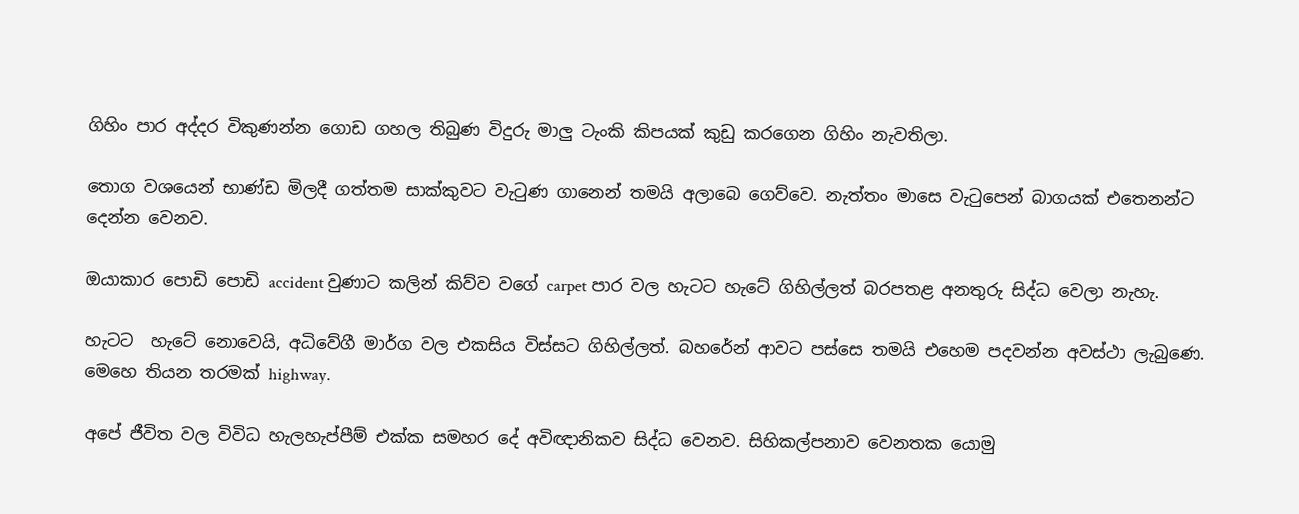ගිහිං පාර අද්දර විකුණන්න ගොඩ ගහල තිබුණ විදුරු මාලු ටැංකි කිපයක් කුඩු කරගෙන ගිහිං නැවතිලා.

තොග වශයෙන් භාණ්ඩ මිලදී ගත්තම සාක්කුවට වැටුණ ගානෙන් තමයි අලාබෙ ගෙව්වෙ. නැත්තං මාසෙ වැටුපෙන් බාගයක් එතෙනන්ට දෙන්න වෙනව.

ඔයාකාර පොඩි පොඩි accident වුණාට කලින් කිව්ව වගේ carpet පාර වල හැටට හැටේ ගිහිල්ලත් බරපතළ අනතුරු සිද්ධ වෙලා නැහැ.

හැටට  හැටේ නොවෙයි, අධිවේගී මාර්ග වල එකසිය විස්සට ගිහිල්ලත්. බහරේන් ආවට පස්සෙ තමයි එහෙම පදවන්න අවස්ථා ලැබුණෙ. මෙහෙ තියන තරමක් highway.

අපේ ජීවිත වල විවිධ හැලහැප්පීම් එක්ක සමහර දේ අවිඥානිකව සිද්ධ වෙනව. සිහිකල්පනාව වෙනතක යොමු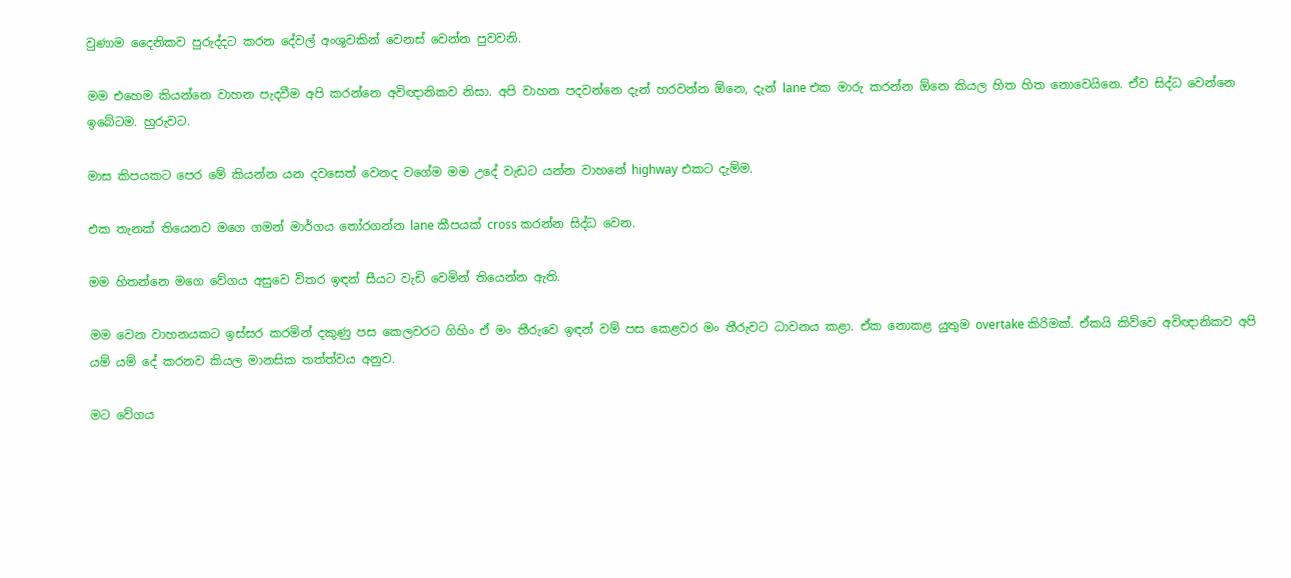වුණාම දෛනිකව පුරුද්දට කරන දේවල් අංශුවකින් වෙනස් වෙන්න පුවවනි.

මම එහෙම කියන්නෙ වාහන පැදවීම අපි කරන්නෙ අවිඥානිකව නිසා. අපි වාහන පදවන්නෙ දැන් හරවන්න ඕනෙ, දැන් lane එක මාරු කරන්න ඕනෙ කියල හිත හිත නොවෙයිනෙ. ඒව සිද්ධ වෙන්නෙ ඉබේටම. හුරුවට.

මාස කිපයකට පෙර මේ කියන්න යන දවසෙත් වෙනද වගේම මම උදේ වැඩට යන්න වාහනේ highway එකට දැම්ම.

එක තැනක් තියෙනව මගෙ ගමන් මාර්ගය තෝරගන්න lane කීපයක් cross කරන්න සිද්ධ වෙන.

මම හිතන්නෙ මගෙ වේගය අසුවෙ විතර ඉඳන් සීයට වැඩි වෙමින් තියෙන්න ඇති.

මම වෙන වාහනයකට ඉස්සර කරමින් දකුණු පස කෙලවරට ගිහිං ඒ මං තීරුවෙ ඉඳන් වම් පස කෙළවර මං තීරුවට ධාවනය කළා. ඒක නොකළ යුතුම overtake කිරිමක්. ඒකයි කිව්වෙ අවිඥානිකව අපි යම් යම් දේ කරනව කියල මානසික තත්ත්වය අනුව.

මට වේගය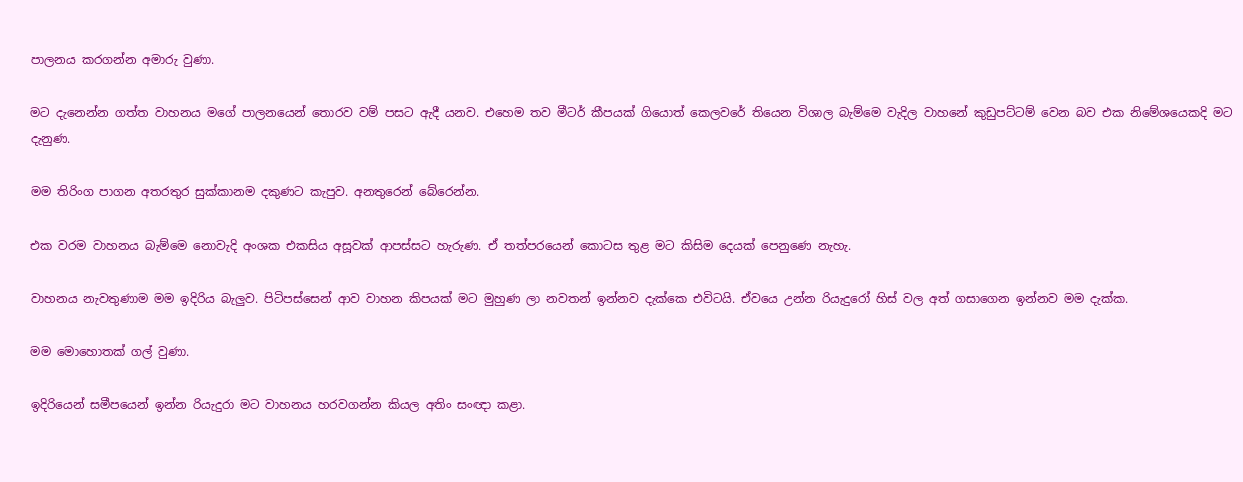පාලනය කරගන්න අමාරු වුණා.

මට දැනෙන්න ගත්ත වාහනය මගේ පාලනයෙන් තොරව වම් පසට ඇදී යනව. එහෙම තව මීටර් කීපයක් ගියොත් කෙලවරේ තියෙන විශාල බැම්මෙ වැදිල වාහනේ කුඩුපට්ටම් වෙන බව එක නිමේශයෙකදි මට දැනුණ.

මම තිරිංග පාගන අතරතුර සුක්කානම දකුණට කැපුව. අනතුරෙන් බේරෙන්න.

එක වරම වාහනය බැම්මෙ නොවැදි අංශක එකසිය අසූවක් ආපස්සට හැරුණ. ඒ තත්පරයෙන් කොටස තුළ මට කිසිම දෙයක් පෙනුණෙ නැහැ.

වාහනය නැවතුණාම මම ඉදිරිය බැලුව. පිටිපස්සෙන් ආව වාහන කිපයක් මට මුහුණ ලා නවතන් ඉන්නව දැක්කෙ එවිටයි. ඒවයෙ උන්න රියැදුරෝ හිස් වල අත් ගසාගෙන ඉන්නව මම දැක්ක.

මම මොහොතක් ගල් වුණා.

ඉදිරියෙන් සමීපයෙන් ඉන්න රියැදුරා මට වාහනය හරවගන්න කියල අතිං සංඥා කළා.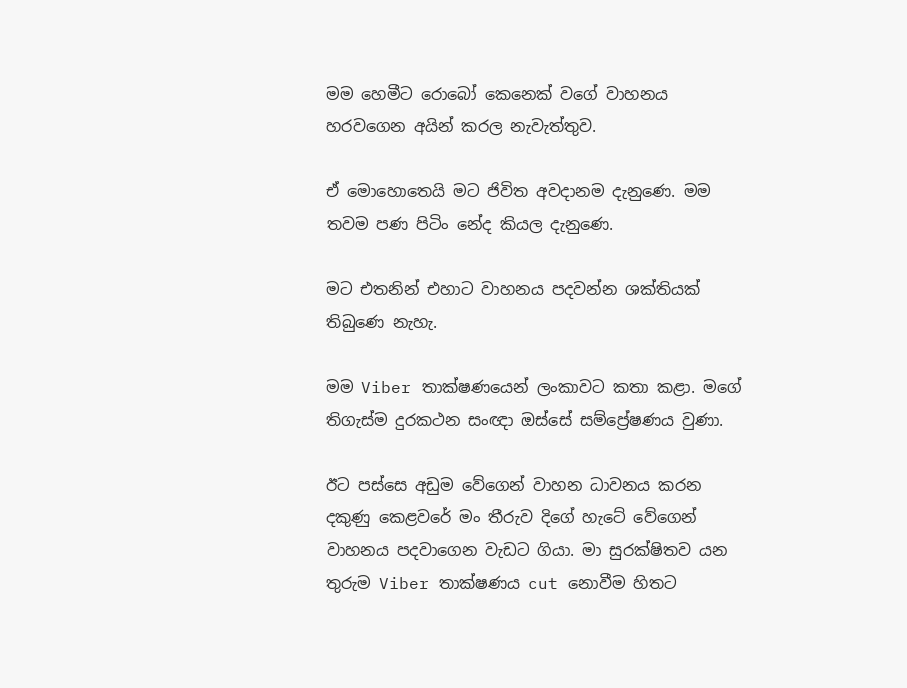මම හෙමීට රොබෝ කෙනෙක් වගේ වාහනය හරවගෙන අයින් කරල නැවැත්තුව.

ඒ මොහොතෙයි මට ජිවිත අවදානම දැනුණෙ. මම තවම පණ පිටිං නේද කියල දැනුණෙ.

මට එතනින් එහාට වාහනය පදවන්න ශක්තියක් තිබුණෙ නැහැ.

මම Viber තාක්ෂණයෙන් ලංකාවට කතා කළා. මගේ තිගැස්ම දුරකථන සංඥා ඔස්සේ සම්ප්‍රේෂණය වුණා.

ඊට පස්සෙ අඩුම වේගෙන් වාහන ධාවනය කරන දකුණු කෙළවරේ මං තීරුව දිගේ හැටේ වේගෙන් වාහනය පදවාගෙන වැඩට ගියා. මා සුරක්ෂිතව යන තුරුම Viber තාක්ෂණය cut නොවීම හිතට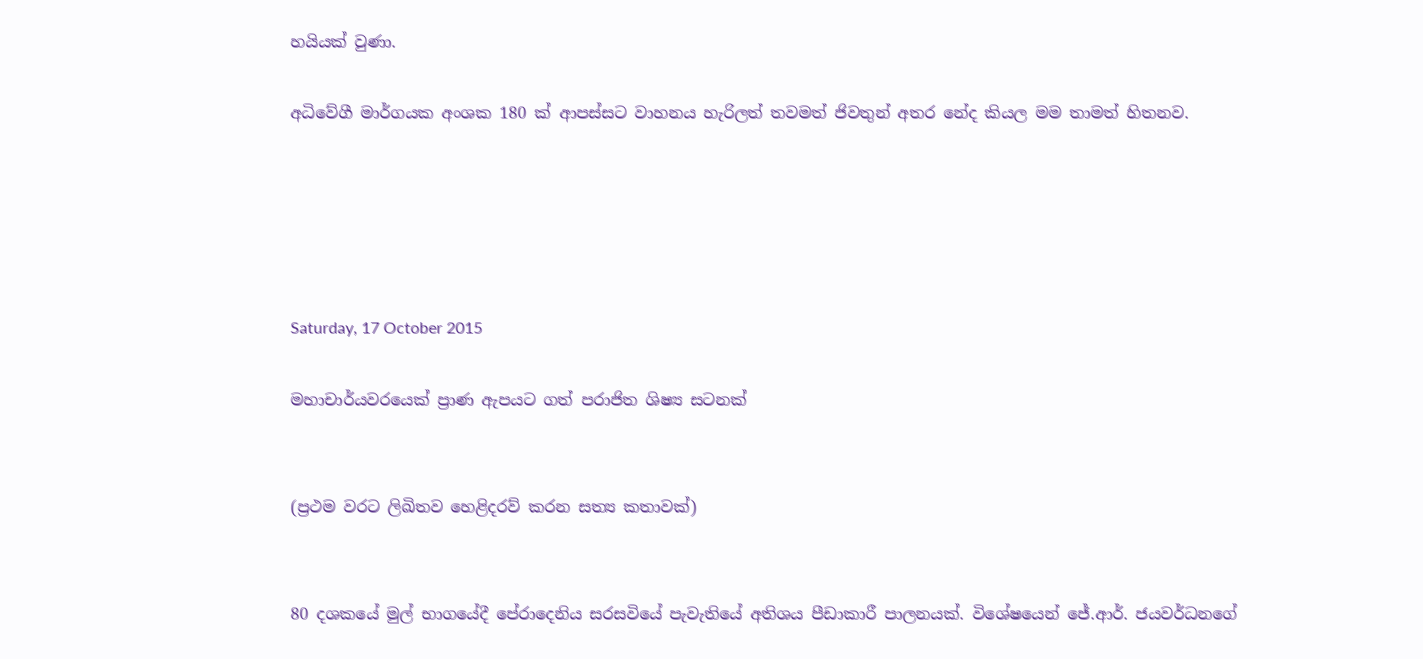හයියක් වුණා.

අධිවේගී මාර්ගයක අංශක 180 ක් ආපස්සට වාහනය හැරිලත් තවමත් ජිවතුන් අතර නේද කියල මම තාමත් හිතනව.





Saturday, 17 October 2015

මහාචාර්යවරයෙක් ප්‍රාණ ඇපයට ගත් පරාජිත ශිෂ්‍ය සටනක්


(ප්‍රථම වරට ලිඛිතව හෙළිදරව් කරන සත්‍ය කතාවක්)


80 දශකයේ මුල් භාගයේදී පේරාදෙනිය සරසවියේ පැවැතියේ අතිශය පීඩාකාරී පාලනයක්. විශේෂයෙන් ජේ.ආර්. ජයවර්ධනගේ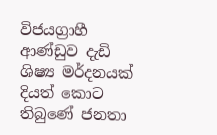විජයග්‍රාහී ආණ්ඩුව දැඩි ශිෂ්‍ය මර්දනයක් දියත් කොට තිබුණේ ජනතා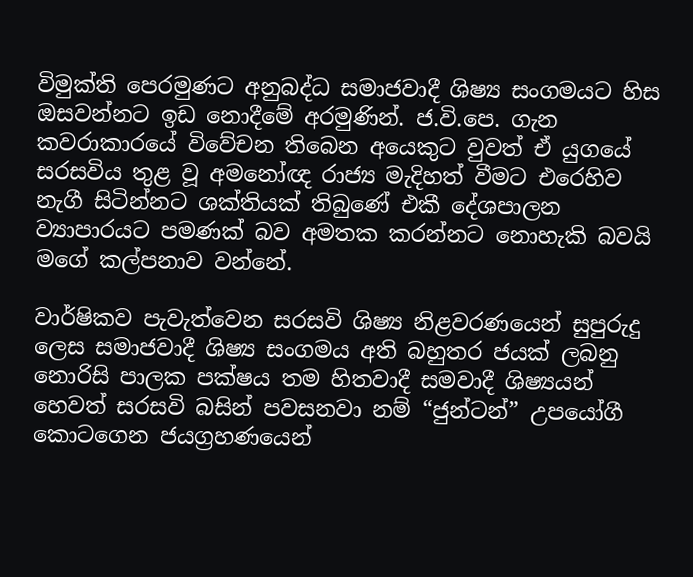විමුක්ති පෙරමුණට අනුබද්ධ සමාජවාදී ශිෂ්‍ය සංගමයට හිස ඔසවන්නට ඉඩ නොදීමේ අරමුණින්. ජ.වි.පෙ. ගැන කවරාකාරයේ විවේචන තිබෙන අයෙකුට වුවත් ඒ යුගයේ සරසවිය තුළ වූ අමනෝඥ රාජ්‍ය මැදිහත් වීමට එරෙහිව නැගී සිටින්නට ශක්තියක් තිබුණේ එකී දේශපාලන ව්‍යාපාරයට පමණක් බව අමතක කරන්නට නොහැකි බවයි මගේ කල්පනාව වන්නේ.

වාර්ෂිකව පැවැත්වෙන සරසවි ශිෂ්‍ය නිළවරණයෙන් සුපුරුදු ලෙස සමාජවාදී ශිෂ්‍ය සංගමය අති බහුතර ජයක් ලබනු නොරිසි පාලක පක්ෂය තම හිතවාදී සමවාදී ශිෂ්‍යයන් හෙවත් සරසවි බසින් පවසනවා නම් “ජුන්ටන්” උපයෝගී කොටගෙන ජයග්‍රහණයෙන්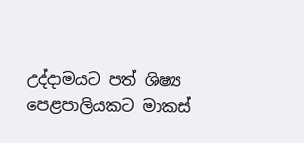උද්දාමයට පත් ශිෂ්‍ය පෙළපාලියකට මාකස්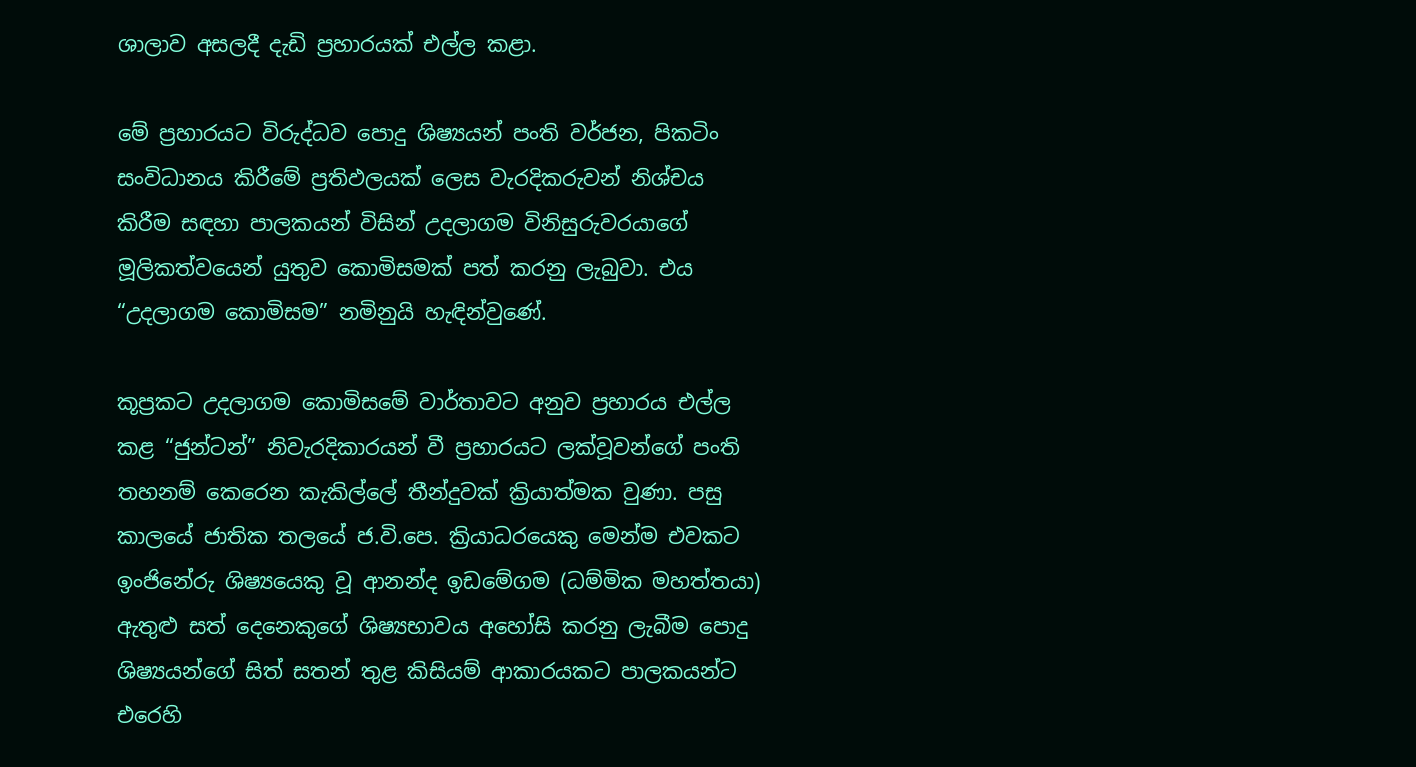ශාලාව අසලදී දැඩි ප්‍රහාරයක් එල්ල කළා.

මේ ප්‍රහාරයට විරුද්ධව පොදු ශිෂ්‍යයන් පංති වර්ජන, පිකටිං සංවිධානය කිරීමේ ප්‍රතිඵලයක් ලෙස වැරදිකරුවන් නිශ්චය කිරීම සඳහා පාලකයන් විසින් උදලාගම විනිසුරුවරයාගේ මූලිකත්වයෙන් යුතුව කොමිසමක් පත් කරනු ලැබුවා. එය “උදලාගම කොමිසම” නමිනුයි හැඳින්වුණේ.

කූප්‍රකට උදලාගම කොමිසමේ වාර්තාවට අනුව ප්‍රහාරය එල්ල කළ “ජුන්ටන්” නිවැරදිකාරයන් වී ප්‍රහාරයට ලක්වූවන්ගේ පංති තහනම් කෙරෙන කැකිල්ලේ තීන්දුවක් ක්‍රියාත්මක වුණා. පසු කාලයේ ජාතික තලයේ ජ.වි.පෙ. ක්‍රියාධරයෙකු මෙන්ම එවකට ඉංජිනේරු ශිෂ්‍යයෙකු වූ ආනන්ද ඉඩමේගම (ධම්මික මහත්තයා) ඇතුළු සත් දෙනෙකුගේ ශිෂ්‍යභාවය අහෝසි කරනු ලැබීම පොදු ශිෂ්‍යයන්ගේ සිත් සතන් තුළ කිසියම් ආකාරයකට පාලකයන්ට එරෙහි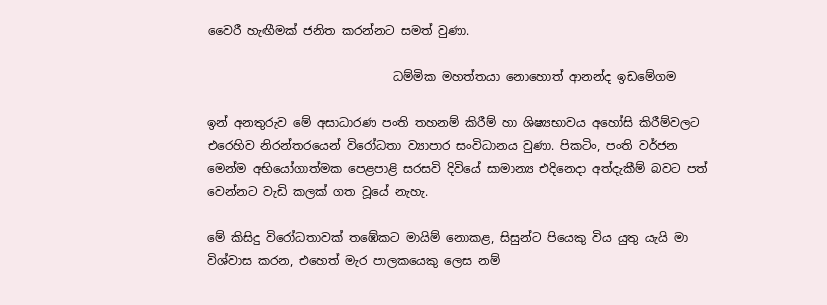වෛරී හැඟීමක් ජනිත කරන්නට සමත් වුණා.

                               ධම්මික මහත්තයා නොහොත් ආනන්ද ඉඩමේගම

ඉන් අනතුරුව මේ අසාධාරණ පංති තහනම් කිරීම් හා ශිෂ්‍යභාවය අහෝසි කිරීම්වලට එරෙහිව නිරන්තරයෙන් විරෝධතා ව්‍යාපාර සංවිධානය වුණා. පිකටිං, පංති වර්ජන මෙන්ම අභියෝගාත්මක පෙළපාළි සරසවි දිවියේ සාමාන්‍ය එදිනෙදා අත්දැකීම් බවට පත් වෙන්නට වැඩි කලක් ගත වූයේ නැහැ.

මේ කිසිදු විරෝධතාවක් තඹේකට මායිම් නොකළ, සිසුන්ට පියෙකු විය යුතු යැයි මා විශ්වාස කරන, එහෙත් මැර පාලකයෙකු ලෙස නම්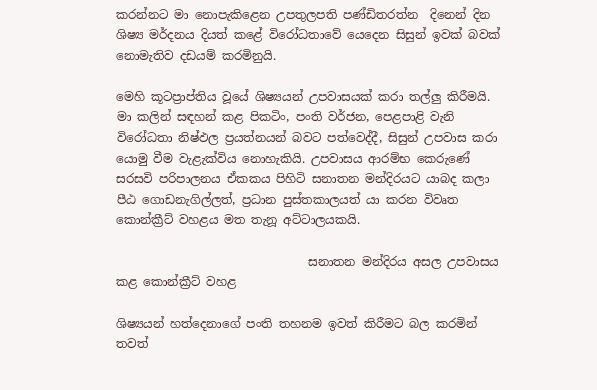කරන්නට මා නොපැකිළෙන උපතුලපති පණ්ඩිතරත්න  දිනෙන් දින ශිෂ්‍ය මර්දනය දියත් කළේ විරෝධතාවේ යෙදෙන සිසුන් ඉවක් බවක් නොමැතිව දඩයම් කරමිනුයි.

මෙහි කූටප්‍රාප්තිය වූයේ ශිෂ්‍යයන් උපවාසයක් කරා තල්ලු කිරීමයි. මා කලින් සඳහන් කළ පිකටිං, පංති වර්ජන, පෙළපාළි වැනි විරෝධතා නිෂ්ඵල ප්‍රයත්නයන් බවට පත්වෙද්දී, සිසුන් උපවාස කරා යොමු වීම වැළැක්විය නොහැකියි. උපවාසය ආරම්භ කෙරුණේ සරසවි පරිපාලනය ඒකකය පිහිටි සනාතන මන්දිරයට යාබද කලා පීඨ ගොඩනැගිල්ලත්, ප්‍රධාන පුස්තකාලයත් යා කරන විවෘත කොන්ක්‍රීට් වහළය මත තැනූ අට්ටාලයකයි.

                                සනාතන මන්දිරය අසල උපවාසය කළ කොන්ක්‍රීට් වහළ

ශිෂ්‍යයන් හත්දෙනාගේ පංති තහනම ඉවත් කිරීමට බල කරමින් තවත්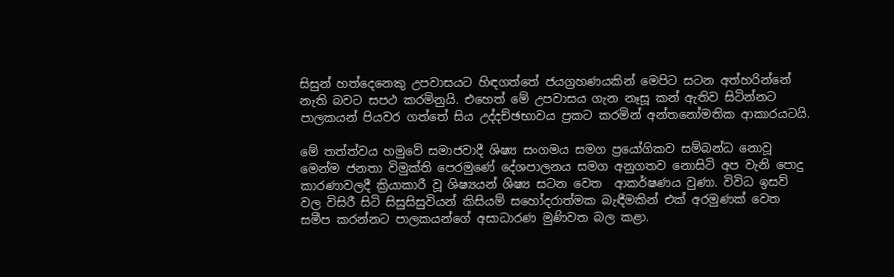සිසුන් හත්දෙනෙකු උපවාසයට හිඳගත්තේ ජයග්‍රහණයකින් මෙපිට සටන අත්හරින්නේ නැති බවට සපථ කරමිනුයි. එහෙත් මේ උපවාසය ගැන නෑසූ කන් ඇතිව සිටින්නට පාලකයන් පියවර ගත්තේ සිය උද්දච්ඡභාවය ප්‍රකට කරමින් අන්තනෝමතික ආකාරයටයි.

මේ තත්ත්වය හමුවේ සමාජවාදී ශිෂ්‍ය සංගමය සමග ප්‍රයෝගිකව සම්බන්ධ නොවූ මෙන්ම ජනතා විමුක්ති පෙරමුණේ දේශපාලනය සමග අනුගතව නොසිටි අප වැනි පොදු කාරණාවලදී ක්‍රියාකාරී වූ ශිෂ්‍යයන් ශිෂ්‍ය සටන වෙත  ආකර්ෂණය වුණා. විවිධ ඉසව් වල විසිරී සිටි සිසුසිසුවියන් කිසියම් සහෝදරාත්මක බැඳීමකින් එක් අරමුණක් වෙත සමීප කරන්නට ‍පාලකයන්ගේ අසාධාරණ මුණිවත බල කළා.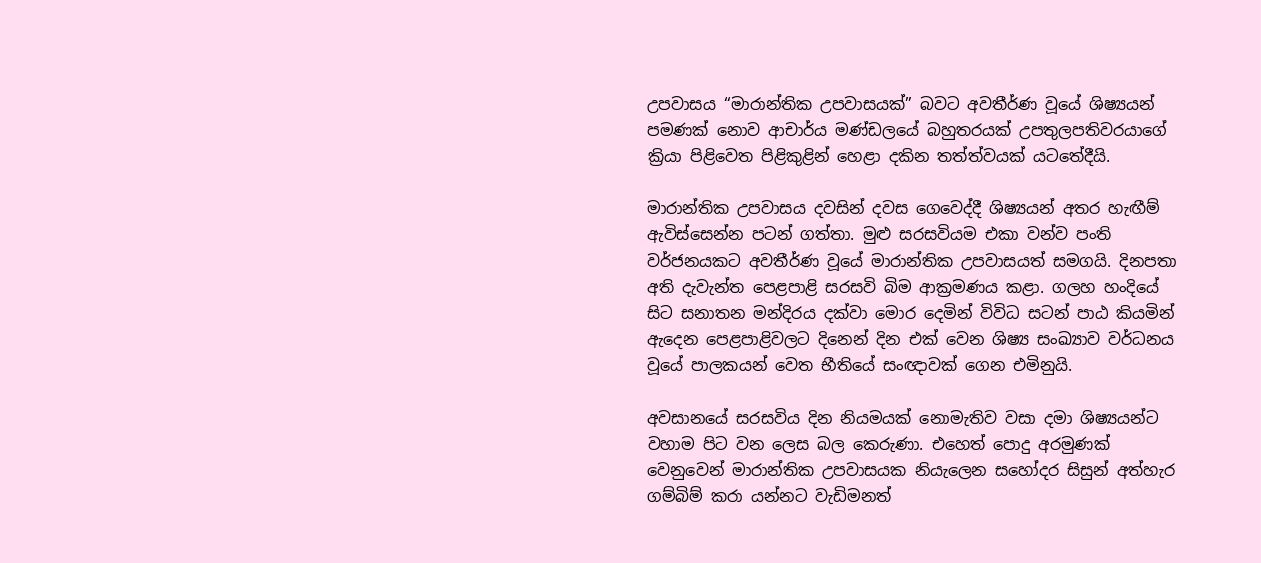උපවාසය “මාරාන්තික උපවාසයක්” බවට අවතීර්ණ වූයේ ශිෂ්‍යයන් පමණක් නොව ආචාර්ය මණ්ඩලයේ බහුතරයක් උපතුලපතිවරයාගේ ක්‍රියා පිළිවෙත පිළිකුළින් හෙළා දකින තත්ත්වයක් යටතේදීයි.

මාරාන්තික උපවාසය දවසින් දවස ගෙවෙද්දී ශිෂ්‍යයන් අතර හැඟීම් ඇවිස්සෙන්න පටන් ගත්තා. මුළු සරසවියම එකා වන්ව පංති වර්ජනයකට අවතීර්ණ වූයේ මාරාන්තික උපවාසයත් සමගයි. දිනපතා අති දැවැන්ත පෙළපාළි සරසවි බිම ආක්‍රමණය කළා. ගලහ හංදියේ සිට සනාතන මන්දිරය දක්වා මොර දෙමින් විවිධ සටන් පාඨ කියමින් ඇදෙන පෙළපාළිවලට දිනෙන් දින එක් වෙන ශිෂ්‍ය සංඛ්‍යාව වර්ධනය වූයේ පාලකයන් වෙත භීතියේ සංඥාවක් ගෙන එමිනුයි.

අවසානයේ සරසවිය දින නියමයක් නොමැතිව වසා දමා ශිෂ්‍යයන්ට වහාම පිට වන ලෙස බල කෙරුණා. එහෙත් පොදු අරමුණක් වෙනුවෙන් මාරාන්තික උපවාසයක නියැලෙන සහෝදර සිසුන් අත්හැර ගම්බිම් කරා යන්නට වැඩිමනත්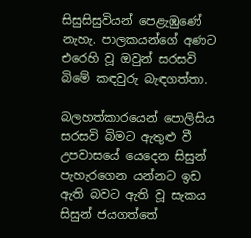සිසුසිසුවියන් පෙළැඹුණේ නැහැ. පාලකයන්ගේ අණට එරෙහි වූ ඔවුන් සරසවි බිමේ කඳවුරු බැඳගත්තා.

බලහත්කාරයෙන් පොලිසිය සරසවි බිමට ඇතුළු වී උපවාසයේ යෙදෙන සිසුන් පැහැරගෙන යන්නට ඉඩ ඇති බවට ඇති වූ සැකය සිසුන් ජයගත්තේ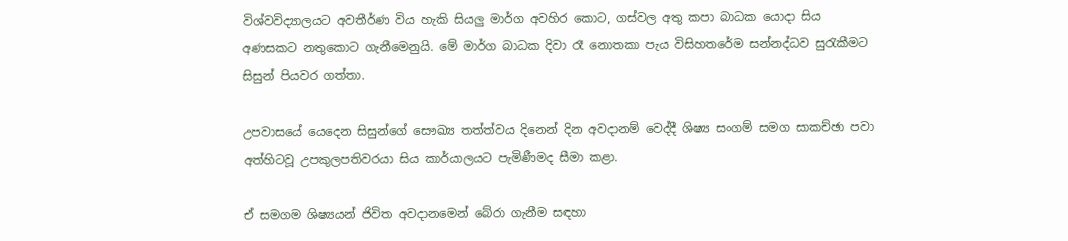විශ්වවිද්‍යාලයට අවතීර්ණ විය හැකි සියලු මාර්ග අවහිර කොට, ගස්වල අතු කපා බාධක යොදා සිය අණසකට නතුකොට ගැනීමෙනුයි. මේ මාර්ග බාධක දිවා රෑ නොතකා පැය විසිහතරේම සන්නද්ධව සුරැකීමට සිසුන් පියවර ගත්තා.

උපවාසයේ යෙදෙන සිසුන්ගේ සෞඛ්‍ය තත්ත්වය දිනෙන් දින අවදානම් වෙද්දී ශිෂ්‍ය සංගම් සමග සාකච්ඡා පවා අත්හිටවූ උපකුලපතිවරයා සිය කාර්යාලයට පැමිණීමද සීමා කළා.

ඒ සමගම ශිෂ්‍යයන් ජිවිත අවදානමෙන් බේරා ගැනීම සඳහා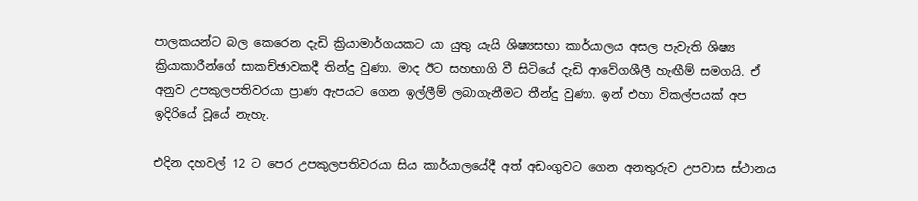පාලකයන්ට බල කෙරෙන දැඩි ක්‍රියාමාර්ගයකට යා යුතු යැයි ශිෂ්‍යසභා කාර්යාලය අසල පැවැති ශිෂ්‍ය ක්‍රියාකාරීන්ගේ සාකච්ඡාවකදී තින්දු වුණා. මාද ඊට සහභාගි වී සිටියේ දැඩි ආවේගශීලී හැඟීම් සමගයි. ඒ අනුව උපකුලපතිවරයා ප්‍රාණ ඇපයට ගෙන ඉල්ලීම් ලබාගැනීමට තීන්දු වුණා. ඉන් එහා විකල්පයක් අප ඉදිරියේ වූයේ නැහැ.

එදින දහවල් 12 ට පෙර උපකුලපතිවරයා සිය කාර්යාලයේදී අත් අඩංගුවට ගෙන අනතුරුව උපවාස ස්ථානය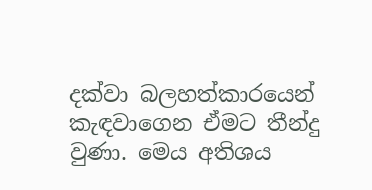දක්වා බලහත්කාරයෙන් කැඳවාගෙන ඒමට තීන්දු වුණා. මෙය අතිශය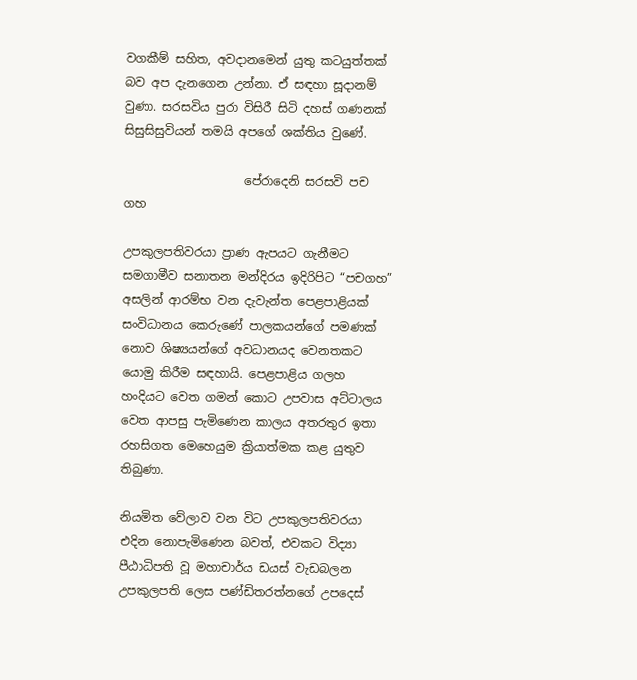වගකීම් සහිත, අවදානමෙන් යුතු කටයුත්තක් බව අප දැනගෙන උන්නා. ඒ සඳහා සූදානම් වුණා. සරසවිය පුරා විසිරී සිටි දහස් ගණනක් සිසුසිසුවියන් තමයි අපගේ ශක්තිය වු‍ණේ.

                    පේරාදෙනි සරසවි පච ගහ

උපකුලපතිවරයා ප්‍රාණ ඇපයට ගැනීමට සමගාමීව සනාතන මන්දිරය ඉදිරිපිට “පචගහ” අසලින් ආරම්භ වන දැවැන්ත පෙළපාළියක් සංවිධානය කෙරුණේ ‍පාලකයන්ගේ පමණක් නොව ශිෂ්‍යයන්ගේ අවධානයද වෙනතකට යොමු කිරීම සඳහායි. පෙළපාළිය ගලහ හංදියට වෙත ගමන් කොට උපවාස අට්ටාලය වෙත ආපසු පැමිණෙන කාලය අතරතුර ඉතා රහසිගත මෙහෙයුම ක්‍රියාත්මක කළ යුතුව තිබුණා.

නියමිත වේලාව වන විට උපකුලපතිවරයා එදින නොපැමිණෙන බවත්, එවකට විද්‍යා පීඨාධිපති වූ මහාචාර්ය ඩයස් වැඩබලන උපකුලපති ලෙස පණ්ඩිතරත්නගේ උපදෙස්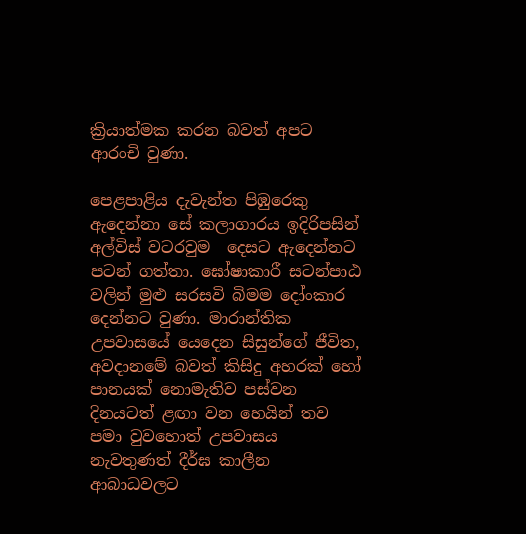ක්‍රියාත්මක කරන බවත් අපට ආරංචි වුණා.

පෙළපාළිය දැවැන්ත පිඹුරෙකු ඇදෙන්නා සේ කලාගාරය ඉදිරිපසින් අල්විස් වටරවුම  දෙසට ඇදෙන්නට පටන් ගත්තා. ඝෝෂාකාරී සටන්පාඨ වලින් මුළු සරසවි බිමම දෝංකාර දෙන්නට වුණා. මාරාන්තික උපවාසයේ යෙදෙන සිසුන්ගේ ජීවිත, අවදානමේ බවත් කිසිදු අහරක් හෝ පානයක් නොමැතිව පස්වන දිනයටත් ළඟා වන හෙයින් තව පමා වුවහොත් උපවාසය නැවතුණත් දීර්ඝ කාලීන ආබාධවලට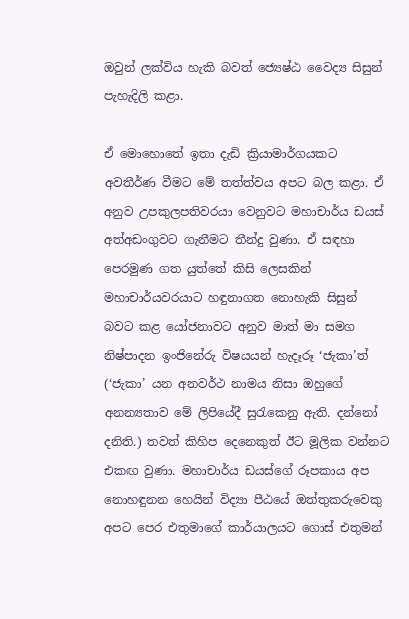ඔවුන් ලක්විය හැකි බවත් ජ්‍යෙෂ්ඨ වෛද්‍ය සිසුන් පැහැදිලි කළා.

ඒ මොහොතේ ඉතා දැඩි ක්‍රියාමාර්ගයකට අවතීර්ණ වී‍මට මේ තත්ත්වය අපට බල කළා. ඒ අනුව උපකුලපතිවරයා වෙනුවට මහාචාර්ය ඩයස් අත්අඩංගුවට ගැනීමට තීන්දු වුණා. ඒ සඳහා පෙරමුණ ගත යුත්තේ කිසි ලෙසකින් මහාචාර්යවරයාට හඳුනාගත නොහැකි සිසුන් බවට කළ යෝජනාවට අනුව මාත් මා සමග නිෂ්පාදන ඉංජිනේරු විෂයයන් හැදෑරූ ‘ජැකා’ත් (‘ජැකා’ යන අනවර්ථ නාමය නිසා ඔහුගේ අනන්‍යතාව මේ ලිපියේදී සුරැකෙනු ඇති. දන්නෝ දනිති.) තවත් කිහිප දෙනෙකුත් ඊට මූලික වන්නට එකඟ වුණා. මහාචාර්ය ඩයස්ගේ රූපකාය අප නොහඳුනන හෙයින් විද්‍යා පීඨයේ ඔත්තුකරුවෙකු අපට පෙර එතුමාගේ කාර්යාලයට ගොස් එතුමන්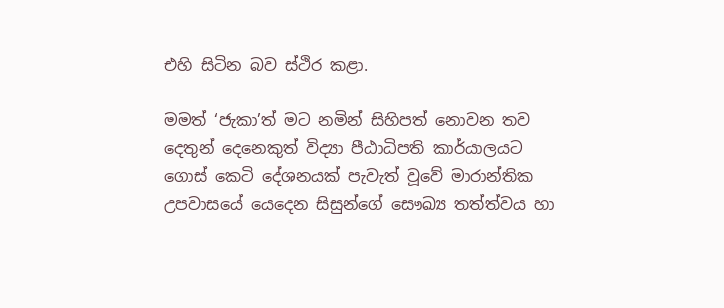එහි සිටින බව ස්ථිර කළා.

මමත් ‘ජැකා’ත් මට නමින් සිහිපත් නොවන තව දෙතුන් දෙනෙකුත් විද්‍යා පීඨාධිපති කාර්යාලයට ගොස් කෙටි දේශනයක් පැවැත් වූවේ මාරාන්තික උපවාසයේ යෙදෙන සිසුන්ගේ සෞඛ්‍ය තත්ත්වය හා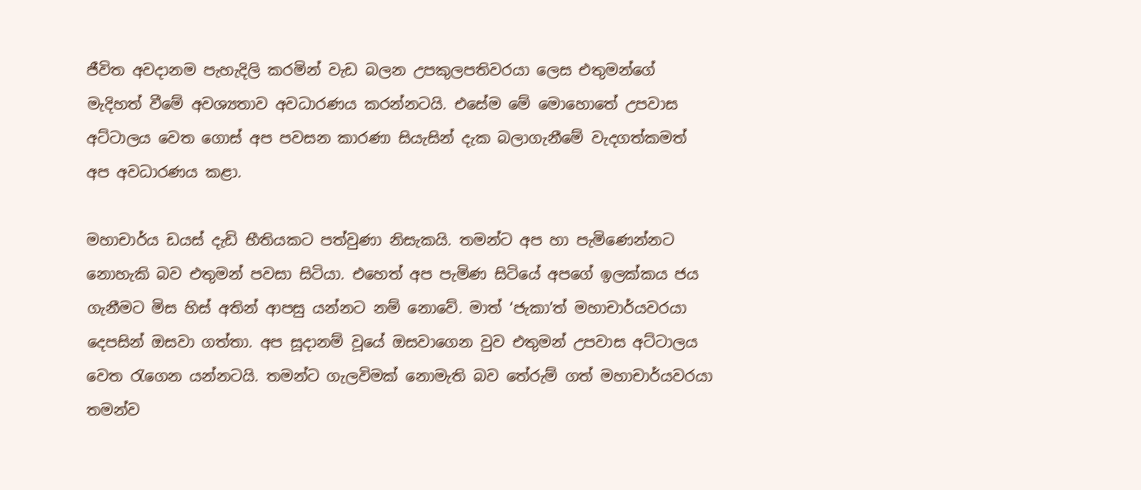ජීවිත අවදානම පැහැදිලි කරමින් වැඩ බලන උපකුලපතිවරයා ලෙස එතුමන්ගේ මැදිහත් වීමේ අවශ්‍යතාව අවධාරණය කරන්නටයි. එසේම මේ මොහොතේ උපවාස අට්ටාලය වෙත ගොස් අප පවසන කාරණා සියැසින් දැක බලාගැනීමේ වැදගත්කමත් අප අවධාරණය කළා.

මහාචාර්ය ඩයස් දැඩි භීතියකට පත්වුණා නිසැකයි. තමන්ට අප හා පැමිණෙන්නට නොහැකි බව එතුමන් පවසා සිටියා. එහෙත් අප පැමිණ සිටියේ අපගේ ඉලක්කය ජය ගැනීමට මිස හිස් අතින් ආපසු යන්නට නම් නොවේ. මාත් ‘ජැකා’ත් මහාචාර්යවරයා දෙපසින් ඔසවා ගත්තා. අප සූදානම් වූයේ ඔසවාගෙන වුව එතුමන් උපවාස අට්ටාලය වෙත රැගෙන යන්නටයි. තමන්ට ගැලවිමක් නොමැති බව තේරුම් ගත් මහාචාර්යවරයා තමන්ව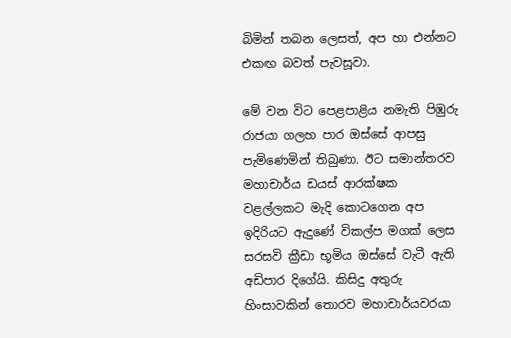බිමින් තබන ලෙසත්, අප හා එන්නට එකඟ බවත් පැවසූවා.

මේ වන විට පෙළපාළිය නමැති පිඹුරු රාජයා ගලහ පාර ඔස්සේ ආපසු පැමිණෙමින් තිබුණා. ඊට සමාන්තරව මහාචාර්ය ඩයස් ආරක්ෂක වළල්ලකට මැදි කොටගෙන අප ඉදිරියට ඇදුණේ විකල්ප මගක් ලෙස සරසවි ක්‍රීඩා භූමිය ඔස්සේ වැටී ඇති අඩිපාර දිගේයි. කිසිදු අතුරු හිංසාවකින් තොරව මහාචාර්යවරයා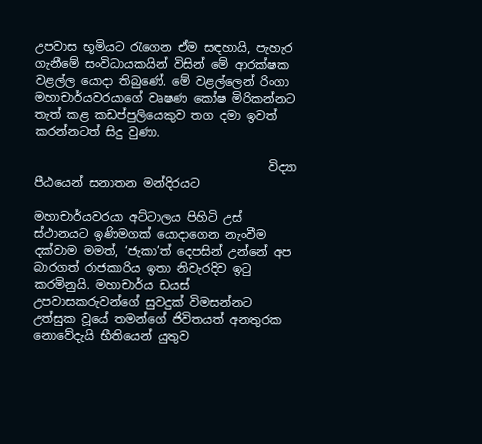උපවාස භූමියට රැගෙන ඒම සඳහායි, පැහැර ගැනීමේ සංවිධායකයින් විසින් මේ ආරක්ෂක වළල්ල යොදා තිබුණේ. මේ වළල්ලෙන් රිංගා මහාචාර්යවරයාගේ වෘෂණ කෝෂ මිරිකන්නට තැත් කළ කඩප්පුලියෙකුව තග දමා ඉවත් කරන්නටත් සිදු වුණා.

                                       විද්‍යා පීඨයෙන් සනාතන මන්දිරයට

මහාචාර්යවරයා අට්ටාලය පිහිටි උස් ස්ථානයට ඉණිමගක් යොදාගෙන නැංවීම දක්වාම මමත්, ‘ජැකා’ත් දෙපසින් උන්නේ අප බාරගත් රාජකාරිය ඉතා නිවැරදිව ඉටු කරමිනුයි. මහාචාර්ය ඩයස් උපවාසකරුවන්ගේ සුවදුක් විමසන්නට උත්සුක වූයේ තමන්ගේ ජිවිතයත් අනතුරක නොවේදැයි භීතියෙන් යුතුව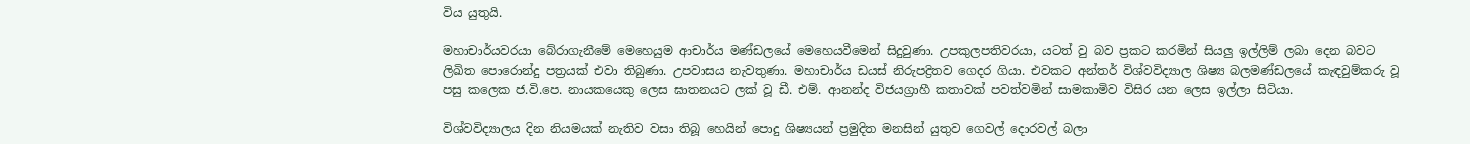විය යුතුයි.

මහාචාර්යවරයා බේරාගැනීමේ මෙහෙයුම ආචාර්ය මණ්ඩලයේ මෙහෙයවීමෙන් සිදුවුණා. උපකුලපතිවරයා, යටත් වු බව ප්‍රකට කරමින් සියලු ඉල්ලිම් ලබා දෙන බවට ලිඛිත පොරොන්දු පත්‍රයක් එවා තිබුණා. උපවාසය නැවතුණා. මහාචාර්ය ඩයස් නිරුපද්‍රිතව ගෙදර ගියා. එවකට අන්තර් විශ්වවිද්‍යාල ශිෂ්‍ය බලමණ්ඩලයේ කැඳවුම්කරු වූ පසු කලෙක ජ.වි.පෙ. නායකයෙකු ලෙස ඝාතනයට ලක් වූ ඩී. එම්. ආනන්ද විජයග්‍රාහී කතාවක් පවත්වමින් සාමකාමිව විසිර යන ලෙස ඉල්ලා සිටියා.

විශ්වවිද්‍යාලය දින නියමයක් නැතිව වසා තිබූ හෙයින් පොදු ශිෂ්‍යයන් ප්‍රමුදිත මනසින් යුතුව ගෙවල් දොරවල් බලා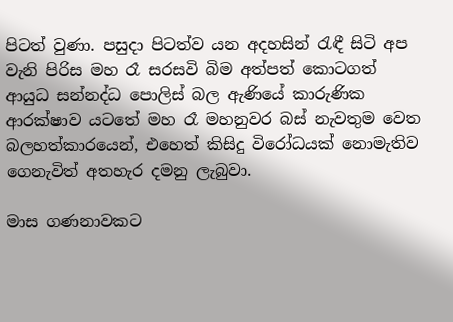පිටත් වුණා. පසුදා පිටත්ව යන අදහසින් රැඳී සිටි අප වැනි පිරිස මහ රෑ සරසවි බිම අත්පත් කොටගත් ආයුධ සන්නද්ධ පොලිස් බල ඇණියේ කාරුණික ආරක්ෂාව යටතේ මහ රෑ මහනුවර බස් නැවතුම වෙත බලහත්කාරයෙන්, එහෙත් කිසිදු විරෝධයක් නොමැතිව ගෙනැවිත් අතහැර දමනු ලැබුවා.

මාස ගණනාවකට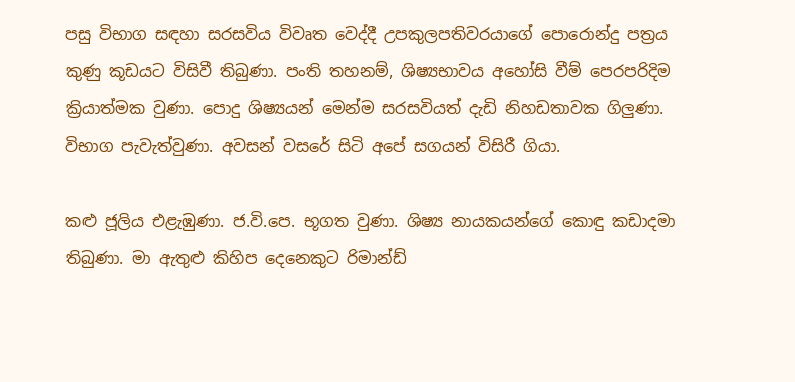පසු විභාග සඳහා සරසවිය විවෘත වෙද්දී උපකුලපතිවරයාගේ පොරොන්දු පත්‍රය කුණු කූඩයට විසිවී තිබුණා. පංති තහනම්, ශිෂ්‍යභාවය අහෝසි වීම් පෙරපරිදිම ක්‍රියාත්මක වුණා. පොදු ශිෂ්‍යයන් මෙන්ම සරසවියත් දැඩි නිහඩතාවක ගිලුණා. විභාග පැවැත්වුණා. අවසන් වසරේ සිටි අපේ සගයන් විසිරී ගියා.

කළු ජූලිය එළැඹුණා. ජ.වි.පෙ. භූගත වුණා. ශිෂ්‍ය නායකයන්ගේ කොඳු කඩාදමා තිබුණා. මා ඇතුළු කිහිප දෙනෙකුට රිමාන්ඩ්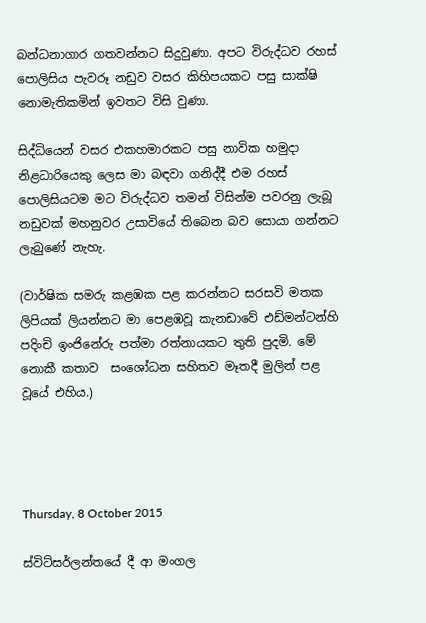බන්ධනාගාර ගතවන්නට සිදුවුණා. අපට විරුද්ධව රහස් පොලිසිය පැවරූ නඩුව වසර කිහිපයකට පසු සාක්ෂි නොමැතිකමින් ඉවතට විසි වුණා.

සිද්ධියෙන් වසර එකහමාරකට පසු නාවික හමුදා නිළධාරියෙකු ලෙස මා බඳවා ගනිද්දී එම රහස් පොලිසියටම මට විරුද්ධව තමන් විසින්ම පවරනු ලැබූ නඩුවක් මහනුවර උසාවියේ තිබෙන බව සොයා ගන්නට ලැබුණේ නැහැ.

(වාර්ෂික සමරු කළඹක පළ කරන්නට සරසවි මතක ලිපියක් ලියන්නට මා පෙළඹවූ කැනඩාවේ එඩ්මන්ටන්හි පදිංචි ඉංජිනේරු පත්මා රත්නායකට තුති පුදමි. මේ නොකී කතාව  සංශෝධන සහිතව මෑතදී මුලින් පළ වූයේ එහිය.)




Thursday, 8 October 2015

ස්විට්සර්ලන්තයේ දී ආ මංගල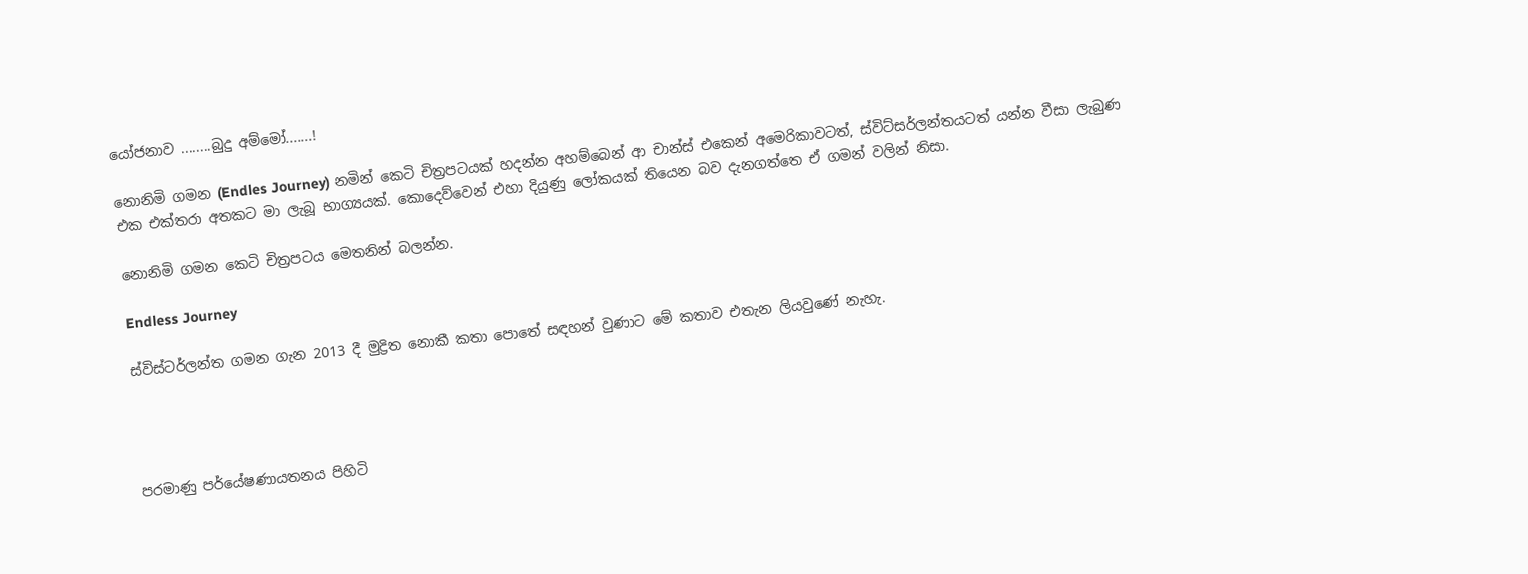යෝජනාව ........බුදු අම්මෝ.......!

නොනිමි ගමන (Endles Journey) නමින් කෙටි චිත්‍රපටයක් හදන්න අහම්බෙන් ආ චාන්ස් එකෙන් අමෙරිකාවටත්, ස්විට්සර්ලන්තයටත් යන්න වීසා ලැබුණ එක එක්තරා අතකට මා ලැබූ භාග්‍යයක්. කොදෙව්වෙන් එහා දියුණු ලෝකයක් තියෙන බව දැනගත්තෙ ඒ ගමන් වලින් නිසා.

නොනිමි ගමන කෙටි චිත්‍රපටය මෙතනින් බලන්න.

Endless Journey

ස්විස්ටර්ලන්ත ගමන ගැන 2013 දී මුද්‍රිත නොකී කතා පොතේ සඳහන් වුණාට මේ කතාව එතැන ලියවුණේ නැහැ.




පරමාණු පර්යේෂණායතනය පිහිටි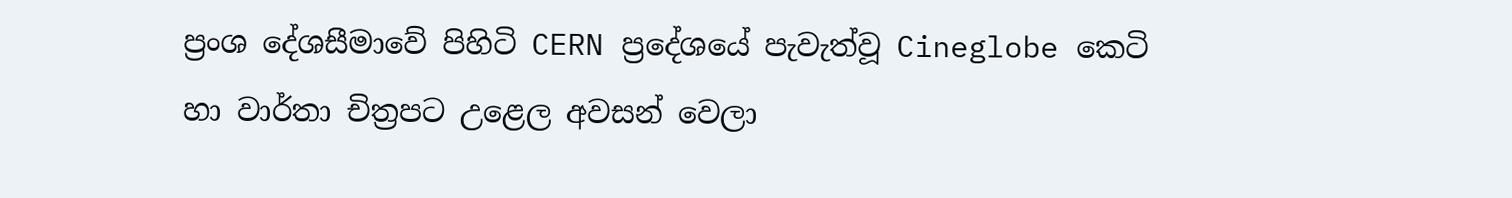ප්‍රංශ දේශසීමාවේ පිහිටි CERN ප්‍රදේශයේ පැවැත්වූ Cineglobe කෙටි හා වාර්තා චිත්‍රපට උළෙල අවසන් වෙලා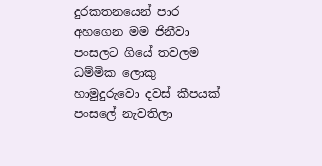දුරකතනයෙන් පාර අහගෙන මම ජිනීවා පංසලට ගියේ තවලම ධම්මික ලොකු හාමුදුරුවො දවස් කීපයක් පංසලේ නැවතිලා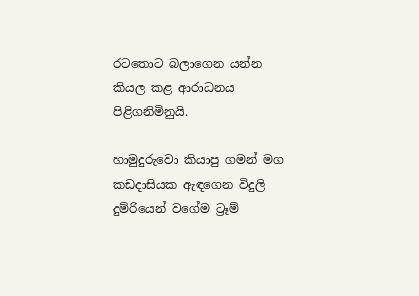රටතොට බලාගෙන යන්න කියල කළ ආරාධනය පිළිගනිමිනුයි.

හාමුදුරුවො කියාපු ගමන් මග කඩදාසියක ඇඳගෙන විදුලි දුම්රියෙන් වගේම ට්‍රෑම්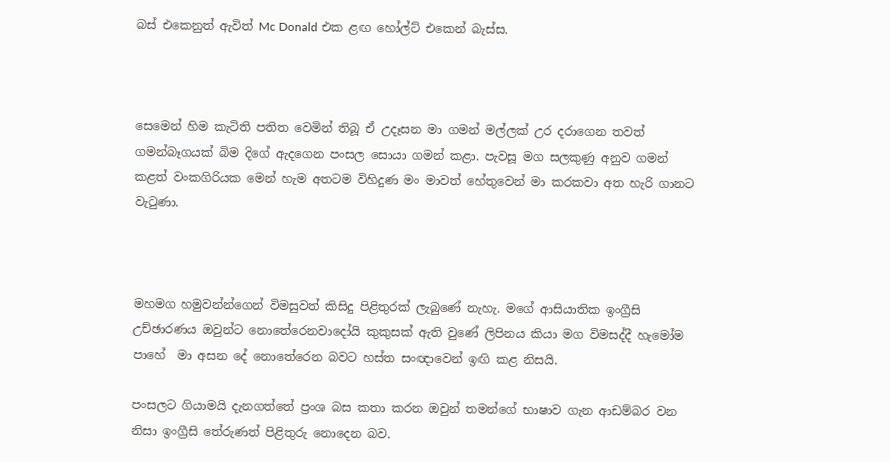බස් එකෙනුත් ඇවිත් Mc Donald එක ළඟ හෝල්ට් එකෙන් බැස්ස.



සෙමෙන් හිම කැටිති පතිත වෙමින් තිබූ ඒ උදෑසන මා ගමන් මල්ලක් උර දරාගෙන තවත් ගමන්බෑගයක් බිම දිගේ ඇදගෙන පංසල සොයා ගමන් කළා. පැවසූ මග සලකුණු අනුව ගමන් කළත් වංකගිරියක මෙන් හැම අතටම විහිදුණ මං මාවත් හේතුවෙන් මා කරකවා අත හැරි ගානට වැටුණා.



මහමග හමුවන්න්ගෙන් විමසුවත් කිසිදු පිළිතුරක් ලැබුණේ නැහැ. මගේ ආසියාතික ඉංග්‍රීසි උච්ඡාරණය ඔවුන්ට නොතේරෙනවාදෝයි කුකුසක් ඇති වුණේ ලිපිනය කියා මග ‍විමසද්දී හැමෝම පාහේ  මා අසන දේ නොතේරෙන බවට හස්ත සංඥාවෙන් ඉඟි කළ නිසයි.

පංසලට ගියාමයි දැනගත්තේ ප්‍රංශ බස කතා කරන ඔවුන් තමන්ගේ භාෂාව ගැන ආඩම්බර වන නිසා ඉංග්‍රීසි තේරුණත් පිළිතුරු නොදෙන බව.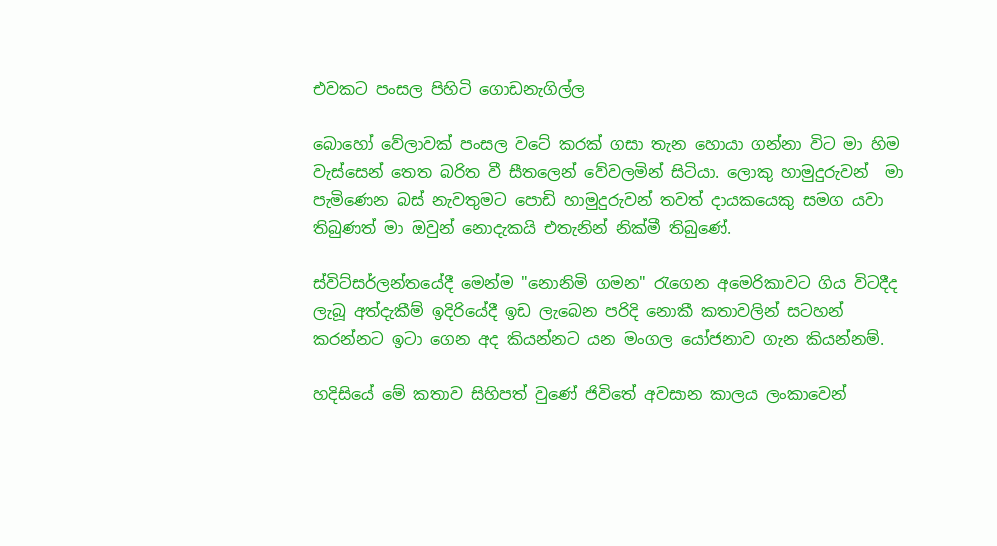එවකට පංසල පිහිටි ගොඩනැගිල්ල

බොහෝ වේලාවක් පංසල වටේ කරක් ගසා තැන හොයා ගන්නා විට මා හිම වැස්සෙන් තෙත බරිත වී සීතලෙන් වේවලමින් සිටියා. ලොකු හාමුදුරුවන්  මා පැමිණෙන බස් නැවතුමට පොඩි හාමුදුරුවන් තවත් දායකයෙකු සමග යවා තිබුණත් මා ඔවුන් නොදැකයි එතැනින් නික්මී තිබුණේ.

ස්විට්සර්ලන්තයේදී මෙන්ම "නොනිමි ගමන" රැගෙන අමෙරිකාවට ගිය විටදීද ලැබූ අත්දැකීම් ඉදිරියේදී ඉඩ ලැබෙන පරිදි නොකී කතාවලින් සටහන් කරන්නට ඉටා ගෙන අද කියන්නට යන මංගල යෝජනාව ගැන කියන්නම්.

හදිසියේ මේ කතාව සිහිපත් වුණේ ජිවිතේ අවසාන කාලය ලංකාවෙන්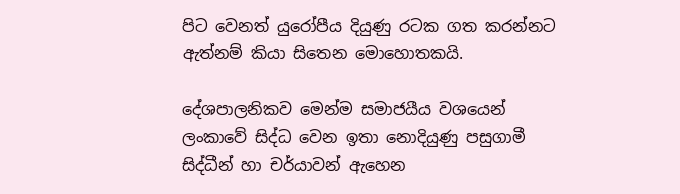පිට වෙනත් යුරෝපීය දියුණු රටක ගත කරන්නට ඇත්නම් කියා සිතෙන මොහොතකයි.

දේශපාලනිකව මෙන්ම සමාජයීය වශයෙන් ලංකාවේ සිද්ධ වෙන ඉතා නොදියුණු පසුගාමී සිද්ධීන් හා චර්යාවන් ඇහෙන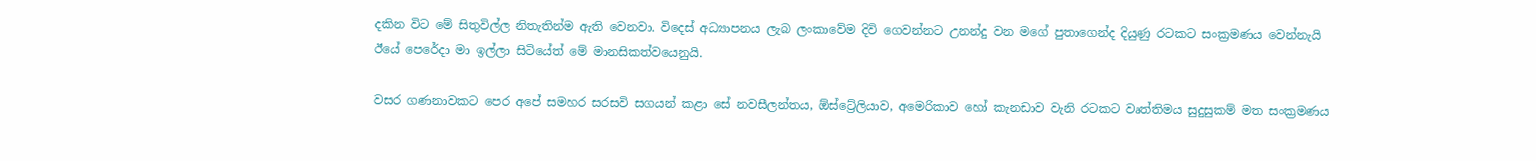දකින විට මේ සිතුවිල්ල නිතැතින්ම ඇති වෙනවා. විදෙස් අධ්‍යාපනය ලැබ ලංකාවේම දිවි ගෙවන්නට උනන්දු වන මගේ පුතාගෙන්ද දියුණු රටකට සංක්‍රමණය වෙන්නැයි ඊයේ පෙරේදා මා ඉල්ලා සිටියේත් මේ මානසිකත්වයෙනුයි.

වසර ගණනාවකට පෙර අපේ සමහර සරසවි සගයන් කළා සේ නවසීලන්තය, ඕස්ට්‍රේලියාව, අමෙරිකාව හෝ කැනඩාව වැනි රටකට වෘත්තිමය සුදුසුකම් මත සංක්‍රමණය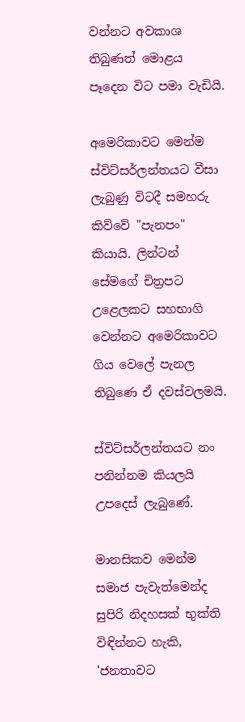වන්නට අවකාශ තිබුණත් මොළය පෑදෙන විට පමා වැඩියි.

අමෙරිකාවට මෙන්ම ස්විට්සර්ලන්තයට වීසා ලැබුණු විටදී සමහරු කිව්වේ "පැනපං" කියායි. ලින්ටන් සේමගේ චිත්‍රපට උළෙලකට සහභාගි වෙන්නට අමෙරිකාවට ගිය වෙලේ පැනල තිබුණෙ ඒ දවස්වලමයි.

ස්විට්සර්ලන්තයට නං පනින්නම කියලයි උපදෙස් ලැබුණේ.

මානසිකව මෙන්ම සමාජ පැවැත්මෙන්ද සුපිරි නිදහසක් භුක්ති විඳින්නට හැකි, 'ජනතාවට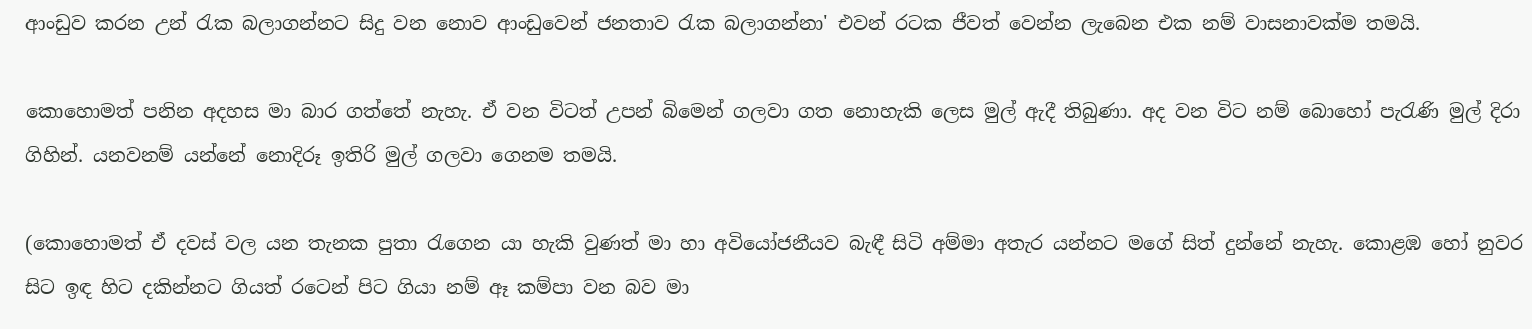ආංඩුව කරන උන් රැක බලාගන්නට සිදු වන නොව ආංඩුවෙන් ජනතාව රැක බලාගන්නා' එවන් රටක ජීවත් වෙන්න ලැබෙන එක නම් වාසනාවක්ම තමයි.

කොහොමත් පනින අදහස මා බාර ගත්තේ නැහැ. ඒ වන විටත් උපන් බිමෙන් ගලවා ගත නොහැකි ලෙස මුල් ඇදී තිබුණා. අද වන විට නම් බොහෝ පැරැණි මුල් දිරා ගිහින්. යනවනම් යන්නේ නොදිරූ ඉතිරි මුල් ගලව‍ා ගෙනම තමයි.

(කොහොමත් ඒ දවස් වල යන තැනක පුතා රැගෙන යා හැකි වුණත් මා හා අවියෝජනීයව බැඳී සිටි අම්මා අතැර යන්නට මගේ සිත් දුන්නේ නැහැ. කොළඹ හෝ නුවර සිට ඉඳ හිට දකින්නට ගියත් රටෙන් පිට ගියා නම් ඈ කම්පා වන බව මා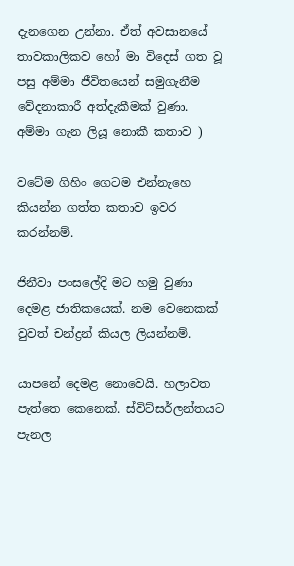දැනගෙන උන්නා. ඒත් අවසානයේ තාවකාලිකව හෝ මා විදෙස් ගත වූ පසු අම්මා ජීවිතයෙන් සමුගැනීම වේදනාකාරී අත්දැකීමක් වුණා.
අම්මා ගැන ලියූ නොකී කතාව )

වටේම ගිහිං ගෙටම එන්නැහෙ කියන්න ගත්ත කතාව ඉවර කරන්නම්.

ජිනීවා පංසලේදි මට හමු වුණා දෙමළ ජාතිකයෙක්. නම වෙනෙකක් වුවත් චන්ද්‍රන් කියල ලියන්නම්.

යාපනේ දෙමළ නොවෙයි. හලාවත පැත්තෙ කෙනෙක්. ස්විට්සර්ලන්තයට පැනල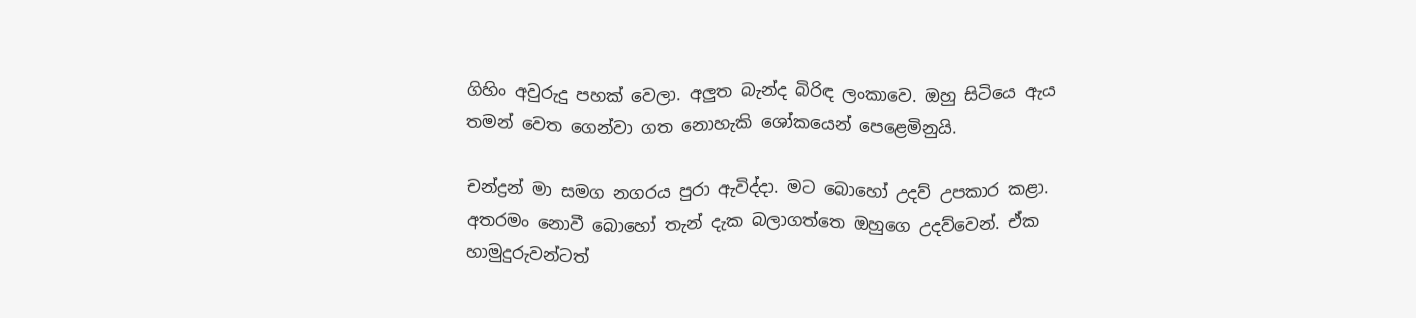ගිහිං අවුරුදු පහක් වෙලා. අලුත බැන්ද බිරිඳ ලංකාවෙ. ඔහු සිටියෙ ඇය තමන් වෙත ගෙන්වා ගත නොහැකි ‍ශෝකයෙන් පෙළෙමිනුයි.

චන්ද්‍රන් මා සමග නගරය පුරා ඇවිද්දා. මට බොහෝ උදව් උපකාර කළා.
අතරමං නොවී බොහෝ තැන් දැක බලාගත්තෙ ඔහුගෙ උදව්වෙන්. ඒක හාමුදුරුවන්ටත්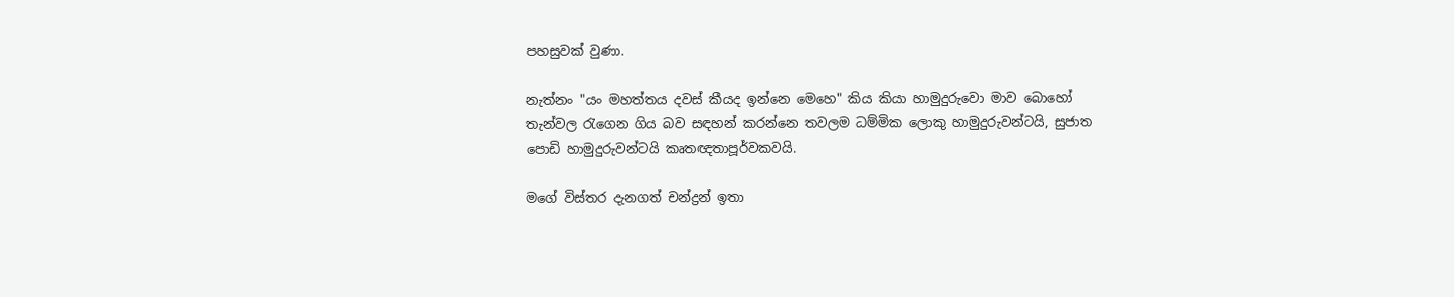පහසුවක් වුණා.

නැත්නං "යං මහත්තය දවස් කීයද ඉන්නෙ මෙහෙ" කිය කියා හාමුදුරුවො මාව බොහෝ තැන්වල රැගෙන ගිය බව සඳහන් කරන්නෙ තවලම ධම්මික ලොකු හාමුදුරුවන්ටයි, සුජාත පොඩි හාමුදුරුවන්ටයි කෘතඥතාපූර්වකවයි.

මගේ විස්තර දැනගත් චන්ද්‍රන් ඉතා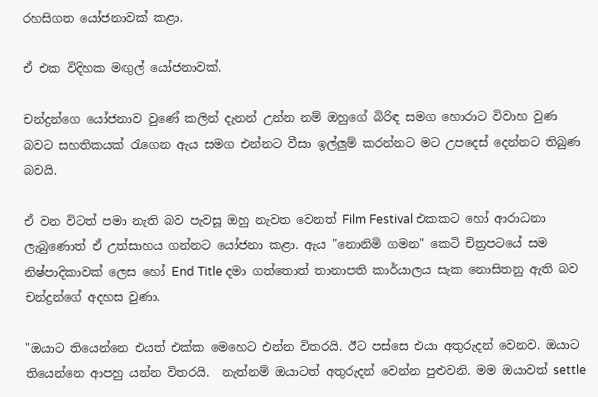රහසිගත යෝජනාවක් කළා.

ඒ එක විදිහක මඟුල් යෝජනාවක්.

චන්ද්‍රන්ගෙ යෝජනාව වුණේ කලින් දැනන් උන්න නම් ඔහුගේ බිරිඳ සමග හොරාට විවාහ වුණ බවට සහතිකයක් රැගෙන ඇය සමග එන්නට වීසා ඉල්ලුම් කරන්නට මට උපදෙස් දෙන්නට තිබුණ බවයි.

ඒ වන විටත් පමා නැති බව පැවසූ ඔහු නැවත වෙනත් Film Festival එකකට හෝ ආරාධනා ලැබුණොත් ඒ උත්සාහය ගන්නට යෝජනා කළා. ඇය "නොනිමි ගමන" කෙටි චිත්‍රපටයේ සම නිෂ්පාදිකාවක් ලෙස හෝ End Title දමා ගත්තොත් තානාපති කාර්යාලය සැක නොසිතනු ඇති බව චන්ද්‍රන්ගේ අදහස වුණා.

"ඔයාට තියෙන්නෙ එයත් එක්ක මෙහෙට එන්න විතරයි. ඊට පස්සෙ එයා අතුරුදන් වෙනව. ඔයාට තියෙන්නෙ ආපහු යන්න විතරයි.  නැත්නම් ඔයාටත් අතුරුදන් වෙන්න පුළුවනි. මම ඔයාවත් settle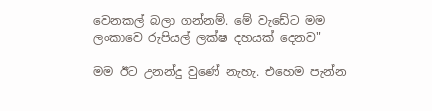වෙනකල් බලා ගන්නම්. මේ වැඩේට මම ලංකාවෙ රුපියල් ලක්ෂ දහයක් දෙනව"

මම ඊට උනන්දු වුණේ නැහැ. එහෙම පැන්න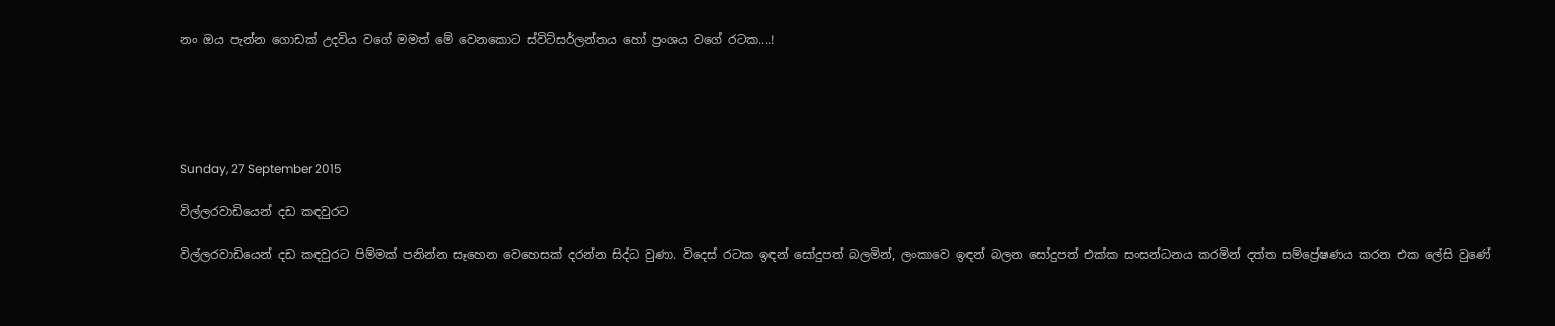නං ඔය පැන්න ගොඩක් උදවිය වගේ මමත් මේ වෙනකොට ස්විට්සර්ලන්තය හෝ ප්‍රංශය වගේ රටක....!





Sunday, 27 September 2015

විල්ලරවාඩියෙන් දඩ කඳවුරට

විල්ලරවාඩියෙන් දඩ කඳවුරට පිම්මක් පනින්න සෑහෙන වෙහෙසක් දරන්න සිද්ධ වුණා. විදෙස් රටක ඉඳන් සෝදුපත් බලමින්, ලංකාවෙ ඉඳන් බලන සෝදුපත් එක්ක සංසන්ධනය කරමින් දත්ත සම්ප්‍රේෂණය කරන එක ලේසි වුණේ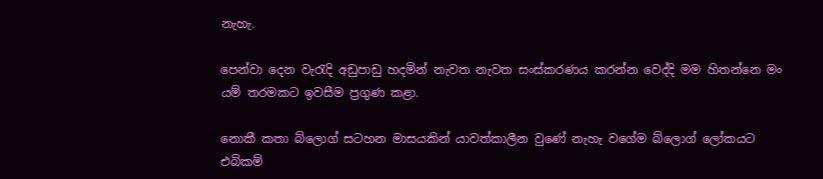නැහැ.

පෙන්වා දෙන වැරැදි අඩුපාඩු හදමින් නැවත නැවත සංස්කරණය කරන්න වෙද්දි මම හිතන්නෙ මං යම් තරමකට ඉවසීම ප්‍රගුණ කළා.

නොකී කතා බ්ලොග් සටහන මාසයකින් යාවත්කාලීන වුණේ නැහැ වගේම බ්ලොග් ලෝකයට එබිකම්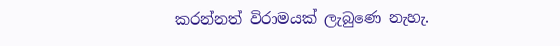කරන්නත් විරාමයක් ලැබුණෙ නැහැ.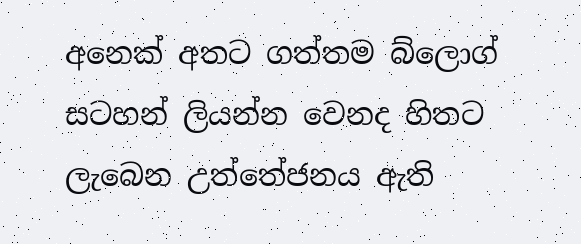අනෙක් අතට ගත්තම බ්ලොග් සටහන් ලියන්න වෙනද හිතට ලැබෙන උත්තේජනය ඇති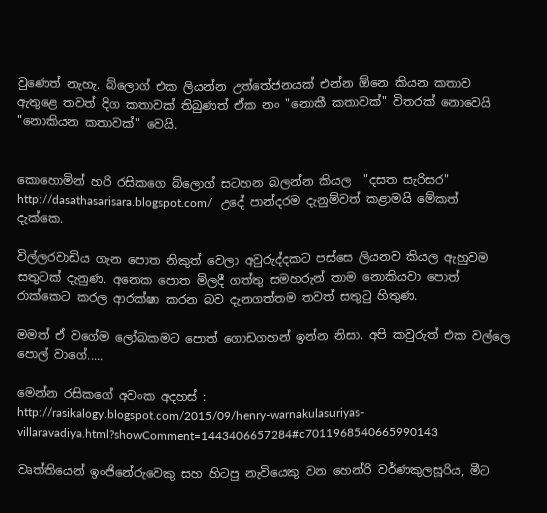වුණෙත් නැහැ. බ්ලොග් එක ලියන්න උත්තේජනයක් එන්න ඕනෙ කියන කතාව ඇතුළෙ තවත් දිග කතාවක් තිබුණත් ඒක නං "නොකී කතාවක්" විතරක් නොවෙයි "නොකියන කතාවක්" වෙයි.


කොහොමින් හරි රසිකගෙ බ්ලොග් සටහන බලන්න කියල  "දසත සැරිසර"  http://dasathasarisara.blogspot.com/   උදේ පාන්දරම දැනුම්වත් කළාමයි මේකත් දැක්කෙ.

විල්ලරවාඩිය ගැන පොත නිකුත් වෙලා අවුරුද්දකට පස්සෙ ලියනව කියල ඇහුවම සතුටක් දැනුණ. අනෙක පොත මිලදී ගත්තු සමහරුන් තාම නොකියවා පොත් රාක්කෙට කරල ආරක්ෂා කරන බව දැනගත්තම තවත් සතුටු හිතුණ.

මමත් ඒ වගේම ලෝබකමට පොත් ගොඩගහන් ඉන්න නිසා. අපි කවුරුත් එක වල්ලෙ පොල් වාගේ.....

මෙන්න රසිකගේ අවංක අදහස් :
http://rasikalogy.blogspot.com/2015/09/henry-warnakulasuriyas-villaravadiya.html?showComment=1443406657284#c7011968540665990143

වෘත්තියෙන් ඉංජිනේරුවෙකු සහ හිටපු නැවියෙකු වන හෙන්රි වර්ණකුලසූරිය, මීට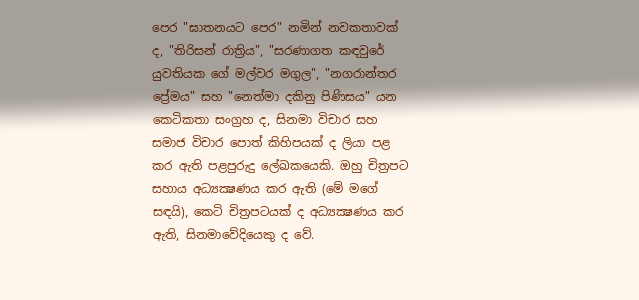පෙර "ඝාතනයට පෙර" නමින් නවකතාවක් ද, "තිරිසන් රාත්‍රිය", "සරණාගත කඳවුරේ යුවතියක ගේ මල්වර මගුල", "නගරාන්තර ප්‍රේමය" සහ "නෙත්මා දකිනු පිණිසය" යන කෙටිකතා සංග්‍රහ ද, සිනමා විචාර සහ සමාජ විචාර පොත් කිහිපයක් ද ලියා පළ කර ඇති පළපුරුදු ලේඛකයෙකි. ඔහු චිත්‍රපට සහාය අධ්‍යක්‍ෂණය කර ඇති (මේ මගේ සඳයි), කෙටි චිත්‍රපටයක් ද අධ්‍යක්‍ෂණය කර ඇති, සිනමාවේදියෙකු ද වේ.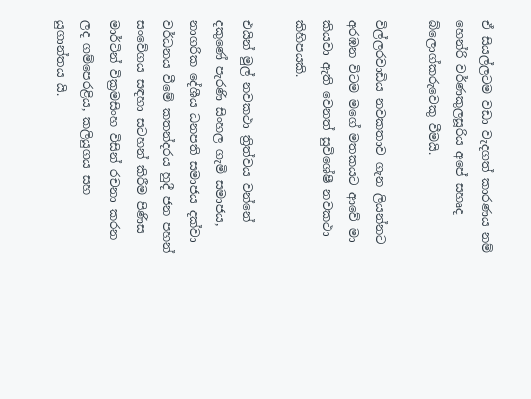ඒ සියල්ලටම වඩා වැදගත් කාරණය නම් හෙන්රි වර්ණකුලසූරිය අපේ සහෘද බ්ලොග්කරුවෙකු වීමයි.

විල්ලරවාඩිය නවකතාව ගැන ලියන්නට අරඹන විටම මගේ මතකයට ආවේ මා කියවා ඇති වෙනත් සුවිශේෂී නවකථා කිහිපයකි.

එයින් මුල් නවකථා ත්‍රිත්වය වන්නේ දකුණේ පැරණි සිංහල ගැමි සමාජය, නාගරික දේශීය ධනපති සමාජය දක්වා වර්ධනය වීමේ කතන්දරය හුදී ජන පහන් සංවේගය සඳහා සටහන් කිරීම පිණිස මාර්ටින් වික්‍රමසිංහ විසින් රචනා කරන ලද ගම්පෙරළිය, කලියුගය සහ යුගාන්තය යි.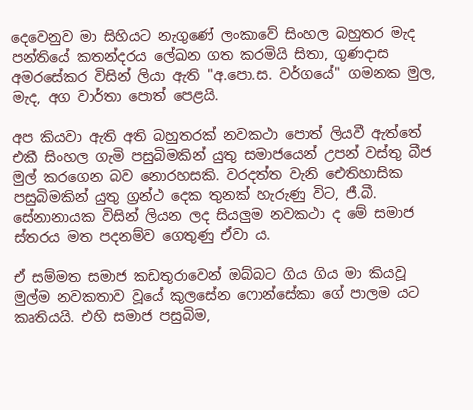දෙවෙනුව මා සිහියට නැගුණේ ලංකාවේ සිංහල බහුතර මැද පන්තියේ කතන්දරය ලේඛන ගත කරමියි සිතා, ගුණදාස අමරසේකර විසින් ලියා ඇති "අ.පො.ස. වර්ගයේ" ගමනක මුල, මැද, අග වාර්තා පොත් පෙළයි.

අප කියවා ඇති අති බහුතරක් නවකථා පොත් ලියවී ඇත්තේ එකී සිංහල ගැමි පසුබිමකින් යුතු සමාජයෙන් උපන් වස්තු බීජ මුල් කරගෙන බව නොරහසකි. වරදත්ත වැනි ඓතිහාසික පසුබිමකින් යුතු ග්‍රන්ථ දෙක තුනක් හැරුණු විට, ජී.බී. සේනානායක විසින් ලියන ලද සියලුම නවකථා ද මේ සමාජ ස්තරය මත පදනම්ව ගෙතුණු ඒවා ය.

ඒ සම්මත සමාජ කඩතුරාවෙන් ඔබ්බට ගිය ගිය මා කියවූ මුල්ම නවකතාව වූයේ කුලසේන ෆොන්සේකා ගේ පාලම යට කෘතියයි. එහි සමාජ පසුබිම,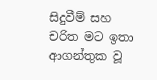සිදුවීම් සහ චරිත මට ඉතා ආගන්තුක වූ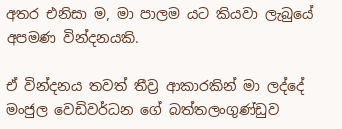අතර එනිසා ම, මා පාලම යට කියවා ලැබුයේ අපමණ වින්දනයකි.

ඒ වින්දනය තවත් තීව්‍ර ආකාරකින් මා ලද්දේ මංජුල වෙඩිවර්ධන ගේ බත්තලංගුණ්ඩුව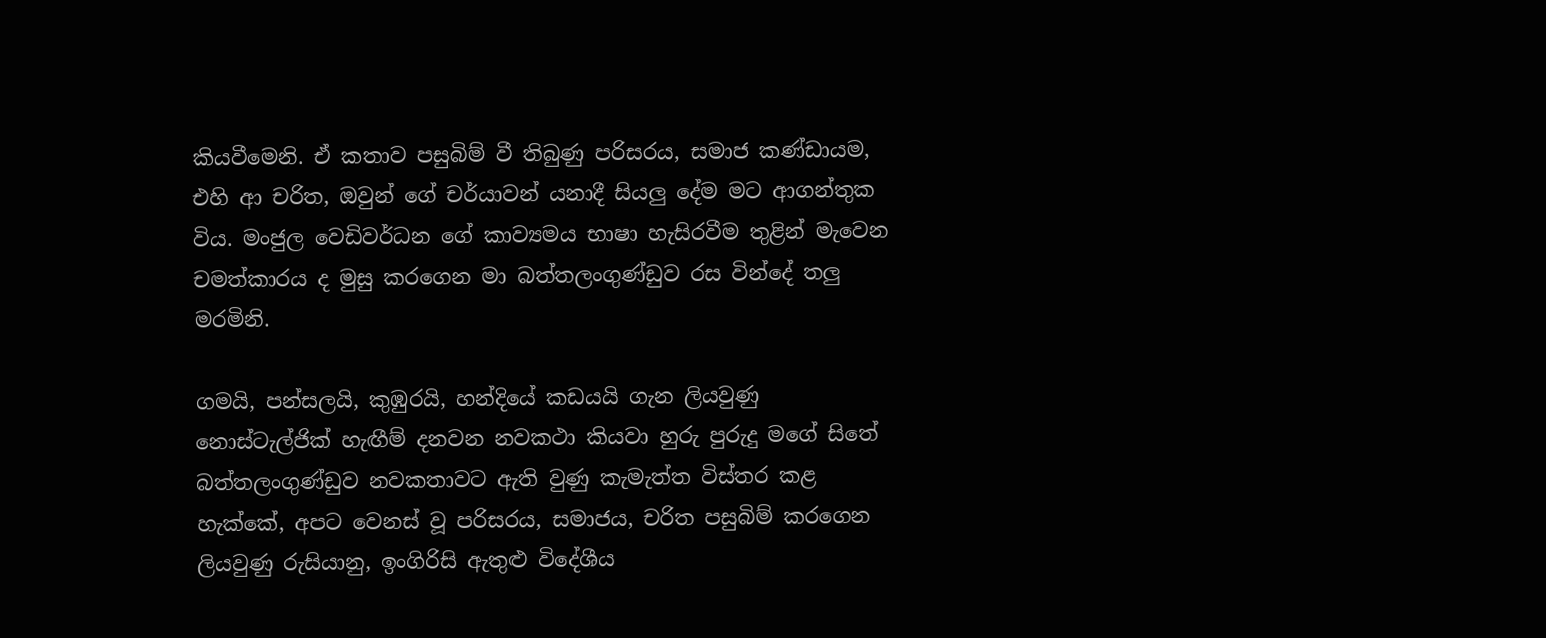කියවීමෙනි. ඒ කතාව පසුබිම් වී තිබුණු පරිසරය, සමාජ කණ්ඩායම, එහි ආ චරිත, ඔවුන් ගේ චර්යාවන් යනාදී සියලු දේම මට ආගන්තුක විය. මංජුල වෙඩිවර්ධන ගේ කාව්‍යමය භාෂා හැසිරවීම තුළින් මැවෙන චමත්කාරය ද මුසු කරගෙන මා බත්තලංගුණ්ඩුව රස වින්දේ තලු මරමිනි.

ගමයි, පන්සලයි, කුඹුරයි, හන්දියේ කඩයයි ගැන ලියවුණු නොස්ටැල්ජික් හැඟීම් දනවන නවකථා කියවා හුරු පුරුදු මගේ සිතේ බත්තලංගුණ්ඩුව නවකතාවට ඇති වුණු කැමැත්ත විස්තර කළ හැක්කේ, අපට වෙනස් වූ පරිසරය, සමාජය, චරිත පසුබිම් කරගෙන ලියවුණු රුසියානු, ඉංගිරිසි ඇතුළු විදේශීය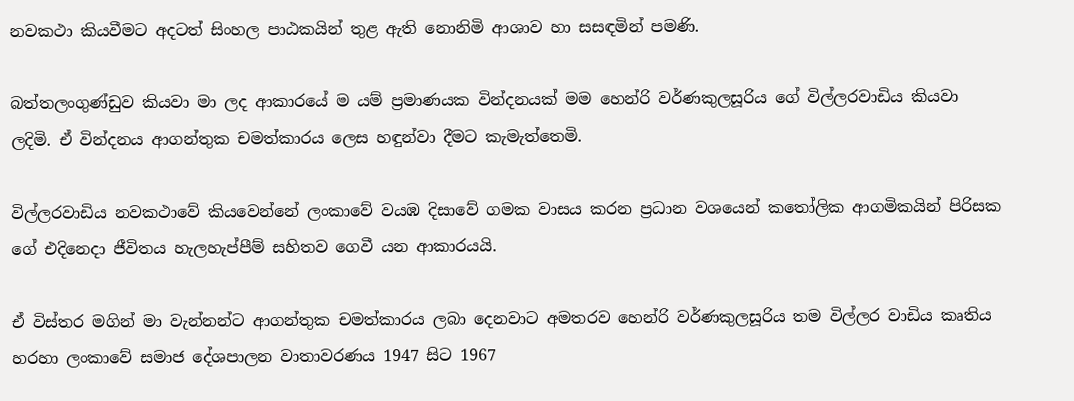නවකථා කියවීමට අදටත් සිංහල පාඨකයින් තුළ ඇති නොනිමි ආශාව හා සසඳමින් පමණි.

බත්තලංගුණ්ඩුව කියවා මා ලද ආකාරයේ ම යම් ප්‍රමාණයක වින්දනයක් මම හෙන්රි වර්ණකුලසූරිය ගේ විල්ලරවාඩිය කියවා ලදිමි. ඒ වින්දනය ආගන්තුක චමත්කාරය ලෙස හඳුන්වා දීමට කැමැත්තෙමි.

විල්ලරවාඩිය නවකථාවේ කියවෙන්නේ ලංකාවේ වයඹ දිසාවේ ගමක වාසය කරන ප්‍රධාන වශයෙන් කතෝලික ආගමිකයින් පිරිසක ගේ එදිනෙදා ජීවිතය හැලහැප්පීම් සහිතව ගෙවී යන ආකාරයයි.

ඒ විස්තර මගින් මා වැන්නන්ට ආගන්තුක චමත්කාරය ලබා දෙනවාට අමතරව හෙන්රි වර්ණකුලසූරිය තම විල්ලර වාඩිය කෘතිය හරහා ලංකාවේ සමාජ දේශපාලන වාතාවරණය 1947 සිට 1967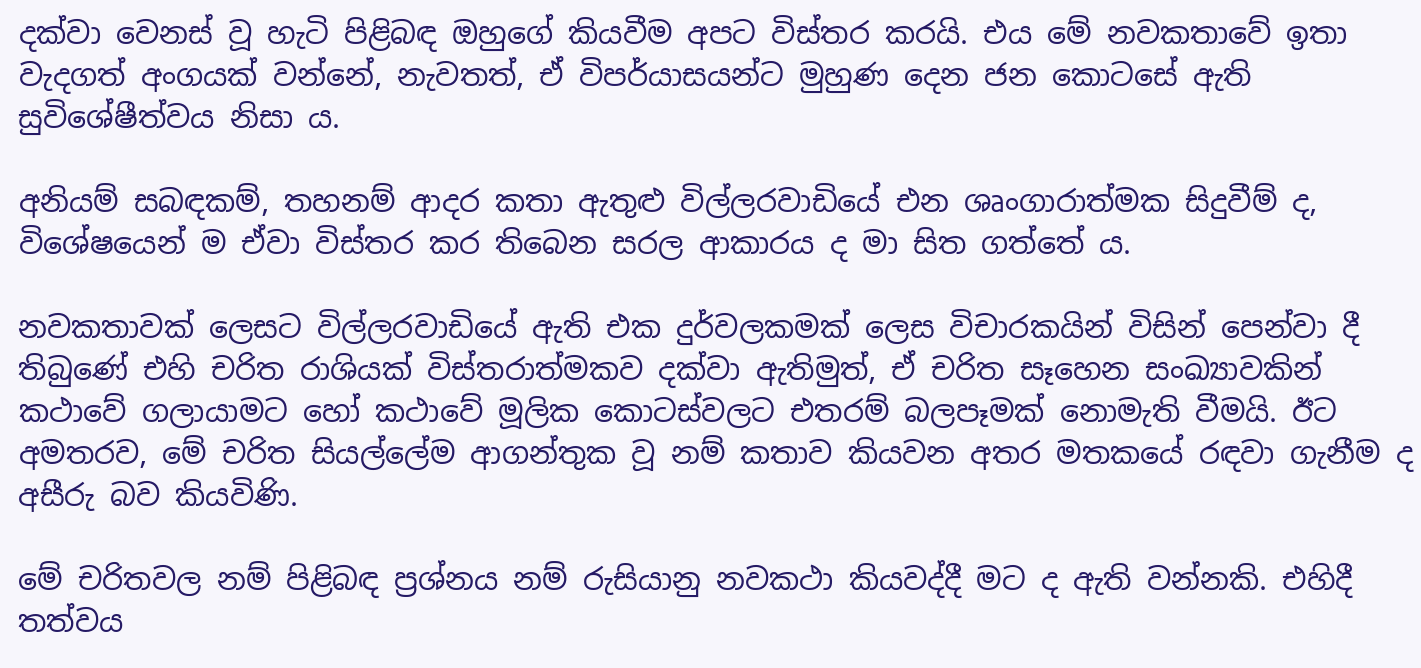දක්වා වෙනස් වූ හැටි පිළිබඳ ඔහුගේ කියවීම අපට විස්තර කරයි. එය මේ නවකතාවේ ඉතා වැදගත් අංගයක් වන්නේ, නැවතත්, ඒ විපර්යාසයන්ට මුහුණ දෙන ජන කොටසේ ඇති සුවිශේෂීත්වය නිසා ය.

අනියම් සබඳකම්, තහනම් ආදර කතා ඇතුළු විල්ලරවාඩියේ එන ශෘංගාරාත්මක සිදුවීම් ද, විශේෂයෙන් ම ඒවා විස්තර කර තිබෙන සරල ආකාරය ද මා සිත ගත්තේ ය.

නවකතාවක් ලෙසට විල්ලරවාඩියේ ඇති එක දුර්වලකමක් ලෙස විචාරකයින් විසින් පෙන්වා දී තිබුණේ එහි චරිත රාශියක් විස්තරාත්මකව දක්වා ඇතිමුත්, ඒ චරිත සෑහෙන සංඛ්‍යාවකින් කථාවේ ගලායාමට හෝ කථාවේ මූලික කොටස්වලට එතරම් බලපෑමක් නොමැති වීමයි. ඊට අමතරව, මේ චරිත සියල්ලේම ආගන්තුක වූ නම් කතාව කියවන අතර මතකයේ රඳවා ගැනීම ද අසීරු බව කියවිණි.

මේ චරිතවල නම් පිළිබඳ ප්‍රශ්නය නම් රුසියානු නවකථා කියවද්දී මට ද ඇති වන්නකි. එහිදී තත්වය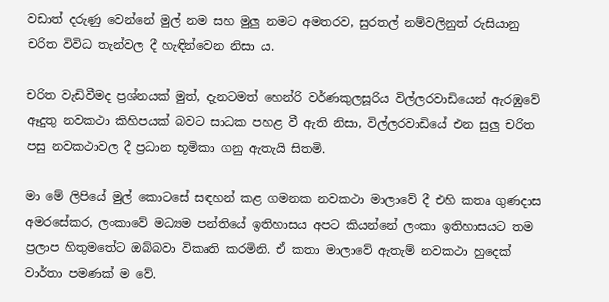වඩාත් දරුණු වෙන්නේ මුල් නම සහ මුලු නමට අමතරව, සුරතල් නම්වලිනුත් රුසියානු චරිත විවිධ තැන්වල දී හැඳින්වෙන නිසා ය.

චරිත වැඩිවීමද ප්‍රශ්නයක් මුත්, දැනටමත් හෙන්රි වර්ණකුලසූරිය විල්ලරවාඩියෙන් ඇරඹුවේ ඈදුතු නවකථා කිහිපයක් බවට සාධක පහළ වී ඇති නිසා, විල්ලරවාඩියේ එන සුලු චරිත පසු නවකථාවල දී ප්‍රධාන භූමිකා ගනු ඇතැයි සිතමි.

මා මේ ලිපියේ මුල් කොටසේ සඳහන් කළ ගමනක නවකථා මාලාවේ දී එහි කතෘ ගුණදාස අමරසේකර, ලංකාවේ මධ්‍යම පන්තියේ ඉතිහාසය අපට කියන්නේ ලංකා ඉතිහාසයට තම ප්‍රලාප හිතුමතේට ඔබ්බවා විකෘති කරමිනි. ඒ කතා මාලාවේ ඇතැම් නවකථා හුදෙක් වාර්තා පමණක් ම වේ.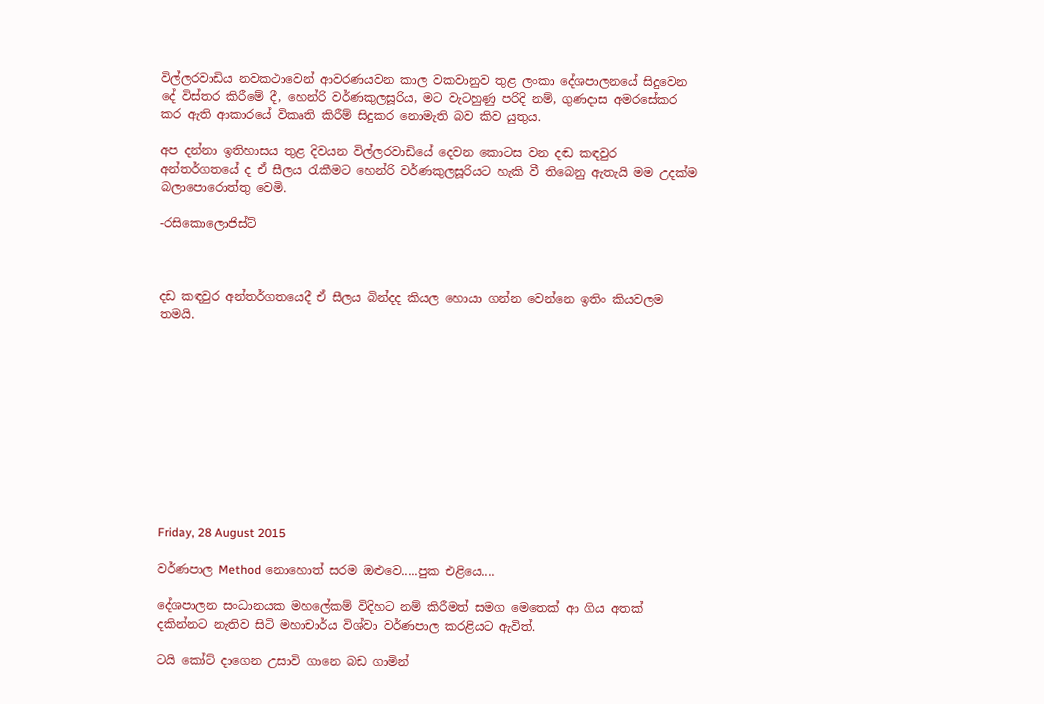විල්ලරවාඩිය නවකථාවෙන් ආවරණයවන කාල වකවානුව තුළ ලංකා දේශපාලනයේ සිදුවෙන දේ විස්තර කිරීමේ දී, හෙන්රි වර්ණකුලසූරිය, මට වැටහුණු පරිදි නම්, ගුණදාස අමරසේකර කර ඇති ආකාරයේ විකෘති කිරීම් සිදුකර නොමැති බව කිව යුතුය.

අප දන්නා ඉතිහාසය තුළ දිවයන විල්ලරවාඩියේ දෙවන කොටස වන දඬ කඳවුර අන්තර්ගතයේ ද ඒ සීලය රැකීමට හෙන්රි වර්ණකුලසූරියට හැකි වී තිබෙනු ඇතැයි මම උදක්ම බලාපොරොත්තු වෙමි.

-රසිකොලොජිස්ට්



දඩ කඳවුර අන්තර්ගතයෙදී ඒ සීලය බින්දද කියල හොයා ගන්න වෙන්නෙ ඉතිං කියවලම තමයි.











Friday, 28 August 2015

වර්ණපාල Method නොහොත් සරම ඔළුවෙ.....පුක එළියෙ....

දේශපාලන සංධානයක මහලේකම් විදිහට නම් කිරීමත් සමග මෙතෙක් ආ ගිය අතක් දකින්නට නැතිව සිටි මහාචාර්ය විශ්වා වර්ණපාල කරළියට ඇවිත්.

ටයි කෝට් දාගෙන උසාවි ගානෙ බඩ ගාමින්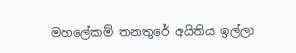මහලේකම් තනතුරේ අයිතිය ඉල්ලා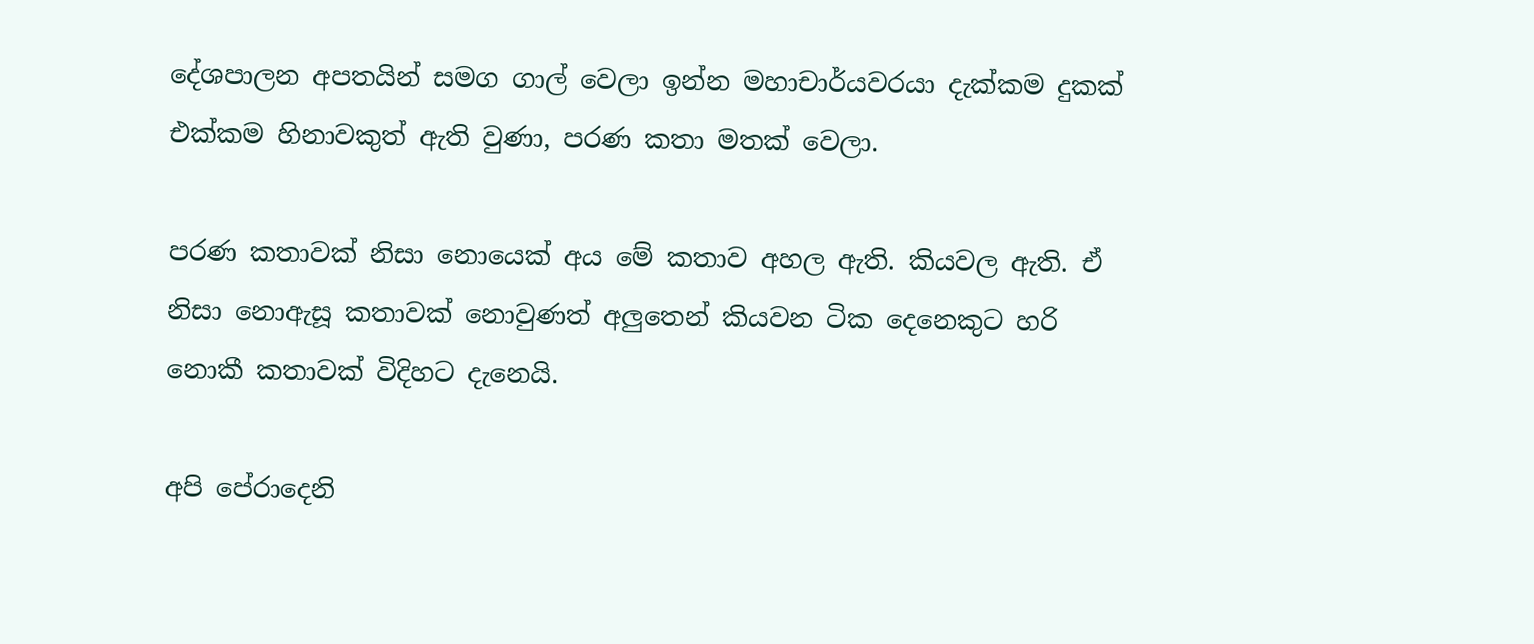දේශපාලන අපතයින් සමග ගාල් වෙලා ඉන්න මහාචාර්යවරයා දැක්කම දුකක් එක්කම හිනාවකුත් ඇති වුණා, පරණ කතා මතක් වෙලා.

පරණ කතාවක් නිසා නොයෙක් අය මේ කතාව අහල ඇති. කියවල ඇති. ඒ නිසා නොඇසූ කතාවක් නොවුණත් අලුතෙන් කියවන ටික දෙනෙකුට හරි නොකී කතාවක් විදිහට දැනෙයි.

අපි පේරාදෙනි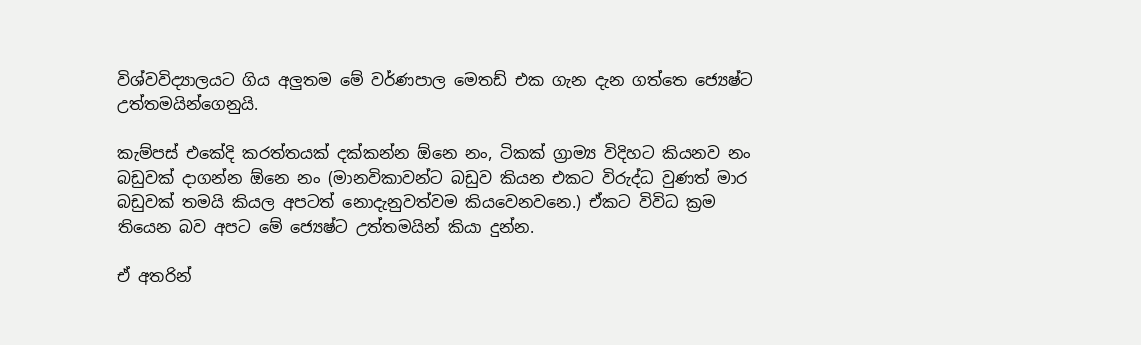විශ්වවිද්‍යාලයට ගිය අලුතම මේ වර්ණපාල මෙතඩ් එක ගැන දැන ගත්තෙ ජ්‍යෙෂ්ට උත්තමයින්ගෙනුයි.

කැම්පස් එකේදි කරත්තයක් දක්කන්න ඕනෙ නං, ටිකක් ග්‍රාම්‍ය විදිහට කියනව නං බඩුවක් දාගන්න ඕනෙ නං (මානවිකාවන්ට බඩුව කියන එකට විරුද්ධ වුණත් මාර බඩුවක් තමයි කියල අපටත් නොදැනුවත්වම කියවෙනවනෙ.) ඒකට විවිධ ක්‍රම තියෙන බව අපට මේ ජ්‍යෙෂ්ට උත්තමයින් කියා දුන්න.

ඒ අතරින්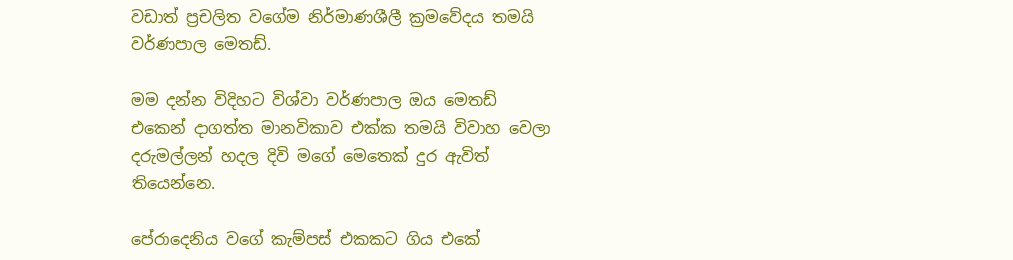වඩාත් ප්‍රචලිත වගේම නිර්මාණශීලී ක්‍රමවේදය තමයි වර්ණපාල මෙතඩ්.

මම දන්න විදිහට විශ්වා වර්ණපාල ඔය මෙතඩ් එකෙන් දාගත්ත මානවිකාව එක්ක තමයි විවාහ වෙලා දරුමල්ලන් හදල දිවි මගේ මෙතෙක් දුර ඇවිත් තියෙන්නෙ.

පේරාදෙනිය වගේ කැම්පස් එකකට ගිය එකේ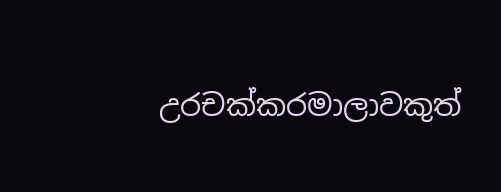උරචක්කරමාලාවකුත්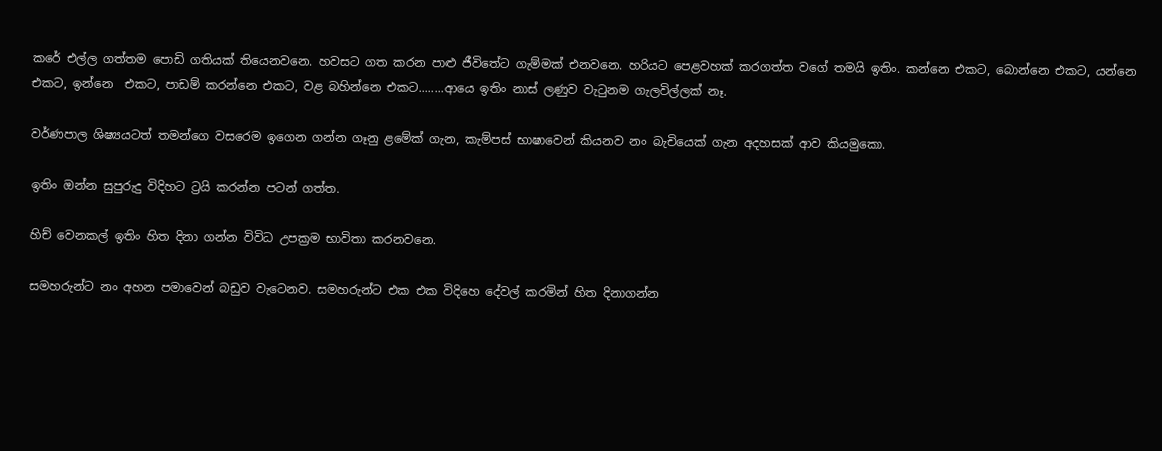කරේ එල්ල ගත්තම පොඩි ගතියක් තියෙනවනෙ. හවසට ගත කරන පාළු ජීවිතේට ගැම්මක් එනවනෙ. හරියට පෙළවහක් කරගත්ත වගේ තමයි ඉතිං. කන්නෙ එකට, බොන්නෙ එකට, යන්නෙ එකට, ඉන්නෙ  එකට, පාඩම් කරන්නෙ එකට, වළ බහින්නෙ එකට........ආයෙ ඉතිං නාස් ලණුව වැටුනම ගැලවිල්ලක් නෑ.

වර්ණපාල ශිෂ්‍යයටත් තමන්ගෙ වසරෙම ඉගෙන ගන්න ගෑනු ළමේක් ගැන, කැම්පස් භාෂාවෙන් කියනව නං බැචියෙක් ගැන අදහසක් ආව කියමුකො.

ඉතිං ඔන්න සුපුරුදු විදිහට ට්‍රයි කරන්න පටන් ගත්ත.

හිච් වෙනකල් ඉතිං හිත දිනා ගන්න විවිධ උපක්‍රම භාවිතා කරනවනෙ.

සමහරුන්ට නං අහන පමාවෙන් බඩුව වැටෙනව. සමහරුන්ට එක එක විදිහෙ දේවල් කරමින් හිත දිනාගන්න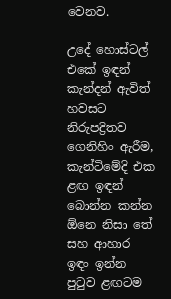වෙනව.

උදේ හොස්ටල් එකේ ඉඳන් කැන්දන් ඇවිත් හවසට නිරුපද්‍රිතව ගෙනිහිං ඇරීම, කැන්ටිමේදි එක ළඟ ඉඳන් බොන්න කන්න ඕනෙ නිසා තේ සහ ආහාර ඉඳං ඉන්න පුටුව ළඟටම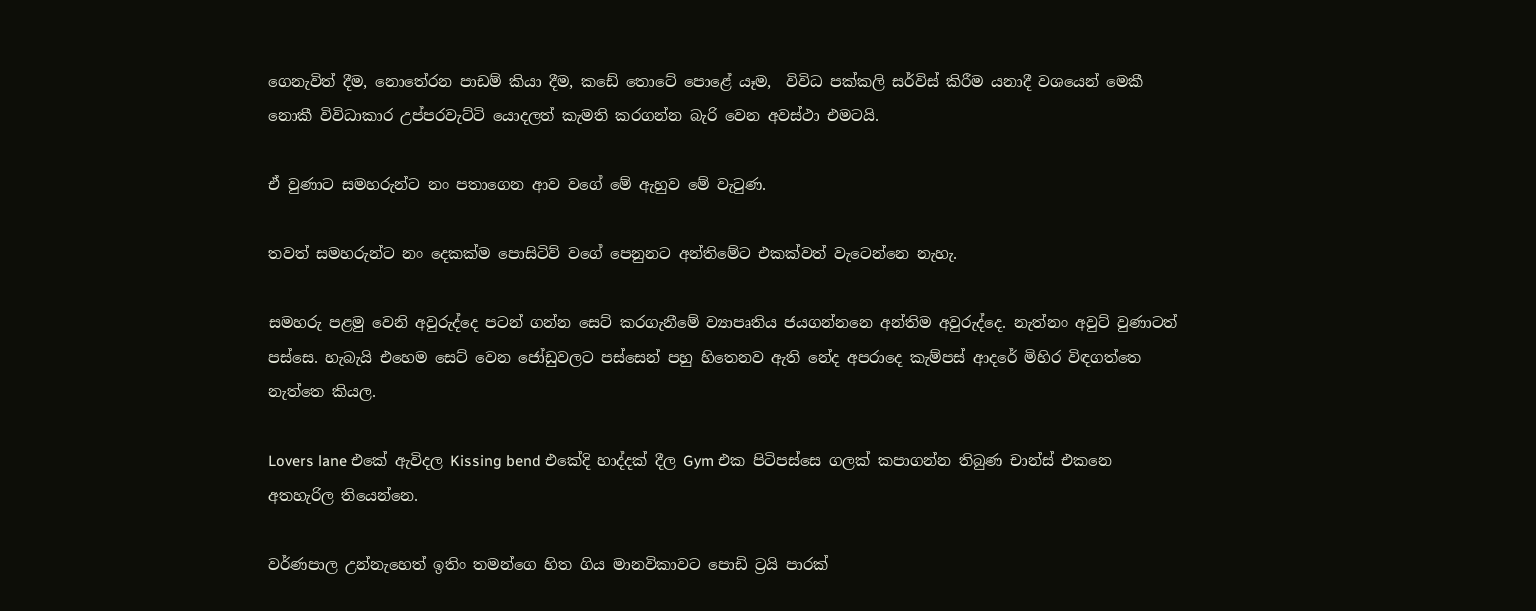ගෙනැවිත් දීම, නොතේරන පාඩම් කියා දීම, කඩේ තොටේ පොළේ යෑම,  විවිධ පක්කලි සර්විස් කිරීම යනාදී වශයෙන් මෙකී නොකී විවිධාකාර උප්පරවැට්ටි යොදලත් කැමති කරගන්න බැරි වෙන අවස්ථා එමටයි.

ඒ වුණාට සමහරුන්ට නං පතාගෙන ආව වගේ මේ ඇහුව මේ වැටුණ.

තවත් සමහරුන්ට නං දෙකක්ම පොසිටිව් වගේ පෙනුනට අන්තිමේට එකක්වත් වැටෙන්නෙ නැහැ.

සමහරු පළමු වෙනි අවුරුද්දෙ පටන් ගන්න සෙට් කරගැනීමේ ව්‍යාපෘතිය ජයගන්නනෙ අන්තිම අවුරුද්දෙ. නැත්නං අවුට් වුණාටත් පස්සෙ. හැබැයි එහෙම සෙට් වෙන ජෝඩුවලට පස්සෙන් පහු හිතෙනව ඇති නේද අපරාදෙ කැම්පස් ආදරේ මිහිර විඳගත්තෙ නැත්තෙ කියල.

Lovers lane එ‍කේ ඇවිදල Kissing bend එකේදි හාද්දක් දීල Gym එක පිටිපස්සෙ ගලක් කපාගන්න තිබුණ චාන්ස් එකනෙ අතහැරිල තියෙන්නෙ.

වර්ණපාල උන්නැහෙත් ඉතිං තමන්ගෙ හිත ගිය මානවිකාවට පොඩි ට්‍රයි පාරක්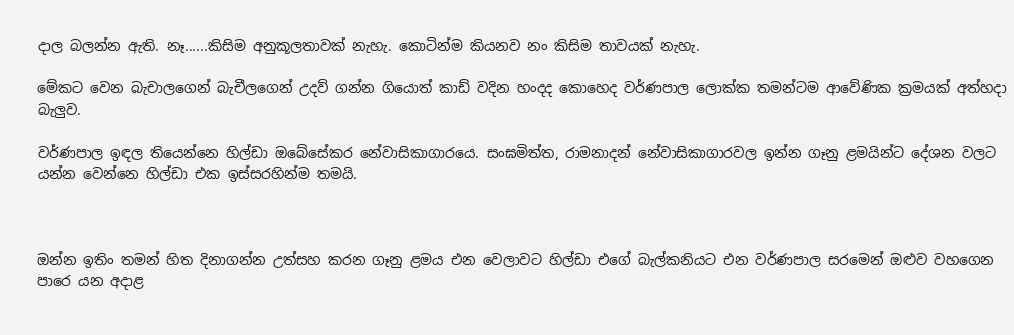දාල බලන්න ඇති. නෑ......කිසිම අනුකූලතාවක් නැහැ. කොටින්ම කියනව නං කිසිම තාවයක් නැහැ.

මේකට වෙන බැචාලගෙන් බැචීලගෙන් උදව් ගන්න ගියොත් කාඩ් වදින හංදද කොහෙද වර්ණපාල ලොක්ක තමන්ටම ආවේණික ක්‍රමයක් අත්හදා බැලුව.

වර්ණපාල ඉඳල තියෙන්නෙ හිල්ඩා ඔබේසේකර නේවාසිකාගාරයෙ. සංඝමිත්ත, රාමනාදන් නේවාසිකාගාරවල ඉන්න ගෑනු ළමයින්ට දේශන වලට යන්න වෙන්නෙ හිල්ඩා එක ඉස්සරහින්ම තමයි.



ඔන්න ඉතිං තමන් හිත දිනාගන්න උත්සහ කරන ගෑනු ළමය එන වෙලාවට හිල්ඩා එගේ බැල්කනියට එන වර්ණපාල සරමෙන් ඔළුව වහගෙන පාරෙ යන අදාළ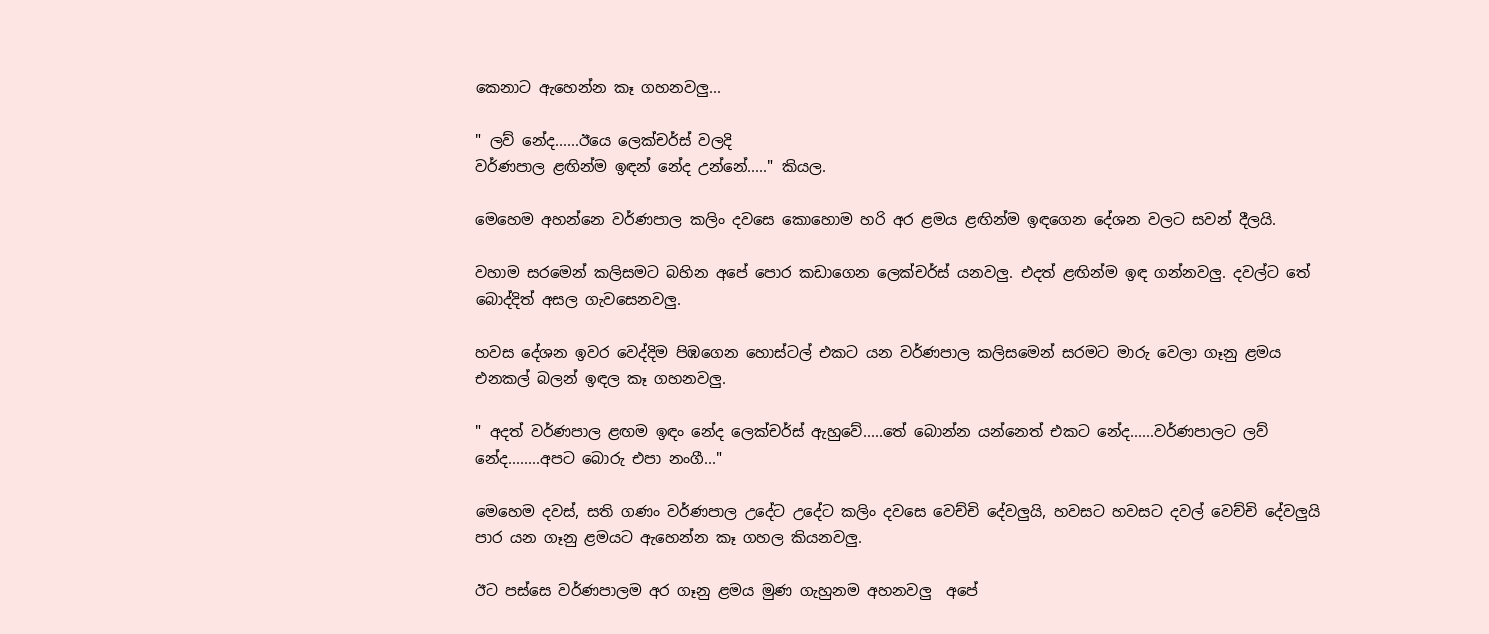කෙනාට ඇහෙන්න කෑ ගහනවලු...

" ලව් නේද......ඊයෙ ලෙක්චර්ස් වලදි
වර්ණපාල ළඟින්ම ඉඳන් නේද උන්නේ....." කියල.

මෙහෙම අහන්නෙ වර්ණපාල කලිං දවසෙ කොහොම හරි අර ළමය ළඟින්ම ඉඳගෙන දේශන වලට සවන් දීලයි.

වහාම සරමෙන් කලිසමට බහින අපේ පොර කඩාගෙන ලෙක්චර්ස් යනවලු. එදත් ළඟින්ම ඉඳ ගන්නවලු. දවල්ට තේ බොද්දිත් අසල ගැවසෙනවලු.

හවස දේශන ඉවර වෙද්දිම පිඹගෙන හොස්ටල් එකට යන වර්ණපාල කලිසමෙන් සරමට මාරු වෙලා ගෑනු ළමය එනකල් බලන් ඉඳල කෑ ගහනවලු.

" අදත් වර්ණපාල ළඟම ඉඳං නේද ලෙක්චර්ස් ඇහුවේ.....තේ බොන්න යන්නෙත් එකට නේද......වර්ණපාලට ලව් නේද........අපට බොරු එපා නංගී..."

මෙහෙම දවස්, සති ගණං වර්ණපාල උදේට උදේට කලිං දවසෙ වෙච්චි දේවලුයි, හවසට හවසට දවල් වෙච්චි දේවලුයි පාර යන ගෑනු ළමයට ඇහෙන්න කෑ ගහල කියනවලු.

ඊට පස්සෙ වර්ණපාලම අර ගෑනු ළමය මුණ ගැහුනම අහනවලු  අපේ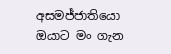අසමජ්ජාතියො ඔයාට මං ගැන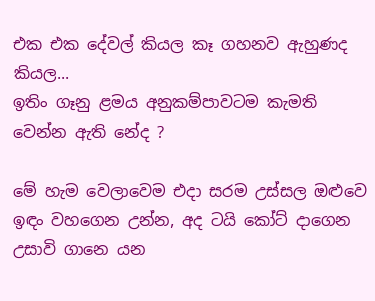එක එක දේවල් කියල කෑ ගහනව ඇහුණද කියල...
ඉතිං ගෑනු ළමය අනුකම්පාවටම කැමති වෙන්න ඇති නේද ?

මේ හැම වෙලාවෙම එදා සරම උස්සල ඔළුවෙ ඉඳං වහගෙන උන්න, අද ටයි කෝට් දාගෙන උසාවි ගානෙ යන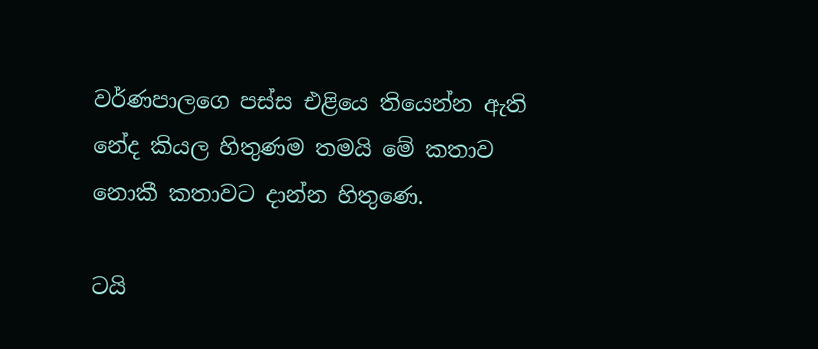වර්ණපාලගෙ පස්ස එළියෙ තියෙන්න ඇති නේද කියල හිතුණම තමයි මේ කතාව නොකී කතාවට දාන්න හිතුණෙ.

ටයි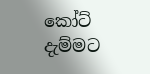කෝට් දැම්මට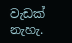වැඩක් නැහැ.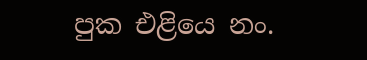පුක එළියෙ නං.